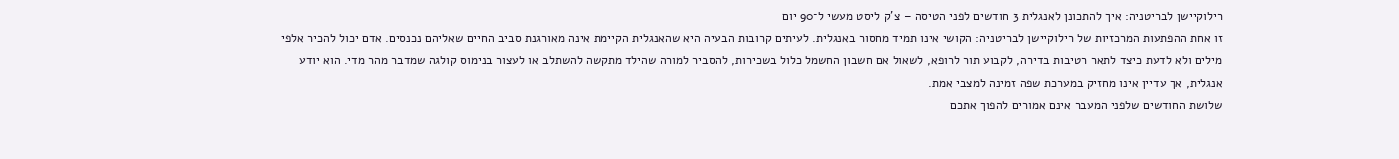רילוקיישן לבריטניה: איך להתכונן לאנגלית 3 חודשים לפני הטיסה – צ'ק ליסט מעשי ל־90 יום
זו אחת ההפתעות המרכזיות של רילוקיישן לבריטניה: הקושי אינו תמיד מחסור באנגלית. לעיתים קרובות הבעיה היא שהאנגלית הקיימת אינה מאורגנת סביב החיים שאליהם נכנסים. אדם יכול להכיר אלפי מילים ולא לדעת כיצד לתאר רטיבות בדירה, לקבוע תור לרופא, לשאול אם חשבון החשמל כלול בשכירות, להסביר למורה שהילד מתקשה להשתלב או לעצור בנימוס קולגה שמדבר מהר מדי. הוא יודע אנגלית, אך עדיין אינו מחזיק במערכת שפה זמינה למצבי אמת.
שלושת החודשים שלפני המעבר אינם אמורים להפוך אתכם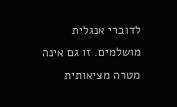לדוברי אנגלית מושלמים. זו גם אינה מטרה מציאותית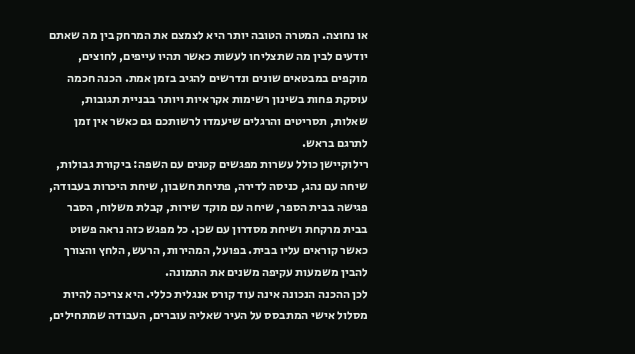או נחוצה. המטרה הטובה יותר היא לצמצם את המרחק בין מה שאתם יודעים לבין מה שתצליחו לעשות כאשר תהיו עייפים, לחוצים, מוקפים במבטאים שונים ונדרשים להגיב בזמן אמת. הכנה חכמה עוסקת פחות בשינון רשימות אקראיות ויותר בבניית תגובות, שאלות, תסריטים והרגלים שיעמדו לרשותכם גם כאשר אין זמן לתרגם בראש.
רילוקיישן כולל עשרות מפגשים קטנים עם השפה: ביקורת גבולות, שיחה עם נהג, כניסה לדירה, פתיחת חשבון, שיחת היכרות בעבודה, פגישה בבית הספר, שיחה עם מוקד שירות, קבלת משלוח, הסבר בבית מרקחת ושיחת מסדרון עם שכן. כל מפגש כזה נראה פשוט כאשר קוראים עליו בבית. בפועל, המהירות, הרעש, הלחץ והצורך להבין משמעות עקיפה משנים את התמונה.
לכן ההכנה הנכונה אינה עוד קורס אנגלית כללי. היא צריכה להיות מסלול אישי המתבסס על העיר שאליה עוברים, העבודה שמתחילים,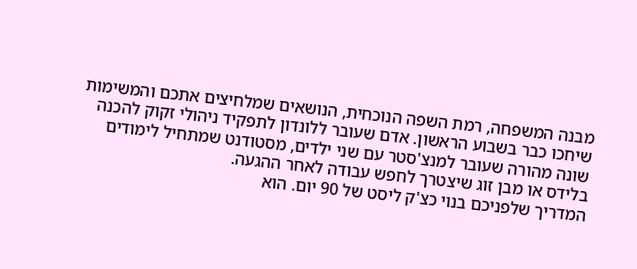מבנה המשפחה, רמת השפה הנוכחית, הנושאים שמלחיצים אתכם והמשימות שיחכו כבר בשבוע הראשון. אדם שעובר ללונדון לתפקיד ניהולי זקוק להכנה שונה מהורה שעובר למנצ'סטר עם שני ילדים, מסטודנט שמתחיל לימודים בלידס או מבן זוג שיצטרך לחפש עבודה לאחר ההגעה.
המדריך שלפניכם בנוי כצ'ק ליסט של 90 יום. הוא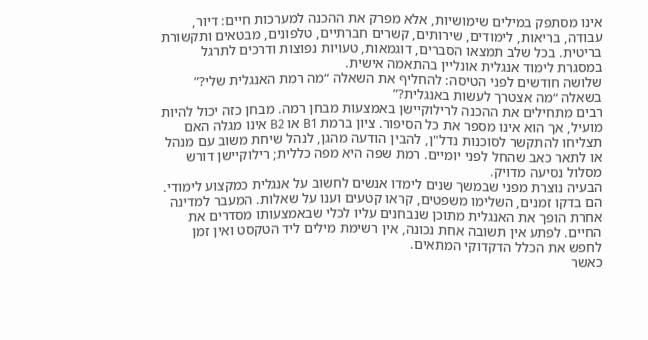אינו מסתפק במילים שימושיות, אלא מפרק את ההכנה למערכות חיים: דיור, עבודה, בריאות, לימודים, שירותים, קשרים חברתיים, טלפונים, מבטאים ותקשורת בריטית. בכל שלב תמצאו הסברים, דוגמאות, טעויות נפוצות ודרכים לתרגל במסגרת לימוד אנגלית אונליין בהתאמה אישית.
שלושה חודשים לפני הטיסה: להחליף את השאלה “מה רמת האנגלית שלי?” בשאלה “מה אצטרך לעשות באנגלית?”
רבים מתחילים את ההכנה לרילוקיישן באמצעות מבחן רמה. מבחן כזה יכול להיות מועיל, אך הוא אינו מספר את כל הסיפור. ציון ברמת B1 או B2 אינו מגלה האם תצליחו להתקשר לסוכנות נדל"ן, להבין הודעה מהגן, לנהל שיחת משוב עם מנהל או לתאר כאב שהחל לפני יומיים. רמת שפה היא מפה כללית; רילוקיישן דורש מסלול נסיעה מדויק.
הבעיה נוצרת מפני שבמשך שנים לימדו אנשים לחשוב על אנגלית כמקצוע לימודי. הם בדקו זמנים, השלימו משפטים, קראו קטעים וענו על שאלות. המעבר למדינה אחרת הופך את האנגלית מתוכן שנבחנים עליו לכלי שבאמצעותו מסדרים את החיים. לפתע אין תשובה אחת נכונה, אין רשימת מילים ליד הטקסט ואין זמן לחפש את הכלל הדקדוקי המתאים.
כאשר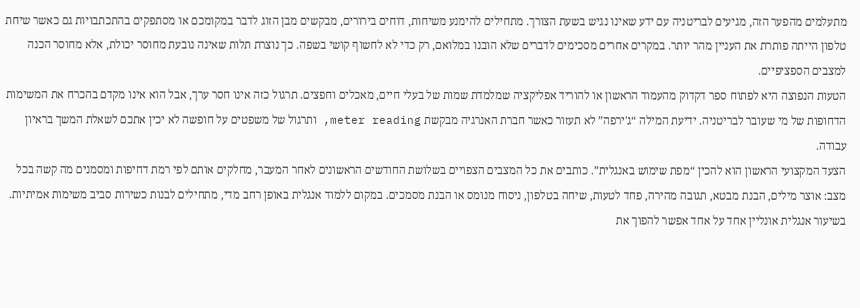מתעלמים מהפער הזה, מגיעים לבריטניה עם ידע שאינו נגיש בשעת הצורך. מתחילים להימנע משיחות, דוחים בירורים, מבקשים מבן הזוג לדבר במקומכם או מסתפקים בהתכתבויות גם כאשר שיחת טלפון הייתה פותרת את העניין מהר יותר. במקרים אחרים מסכימים לדברים שלא הובנו במלואם, רק כדי לא לחשוף קושי בשפה. כך נוצרת תלות שאינה נובעת מחוסר יכולת, אלא מחוסר הכנה למצבים הספציפיים.
הטעות הנפוצה היא לפתוח ספר דקדוק מהעמוד הראשון או להוריד אפליקציה שמלמדת שמות של בעלי חיים, מאכלים וחפצים. תרגול כזה אינו חסר ערך, אבל הוא אינו מקדם בהכרח את המשימות הדחופות של מי שעובר לבריטניה. ידיעת המילה “ג'ירפה” לא תעזור כאשר חברת האנרגיה מבקשת meter reading, ותרגול של משפטים על חופשה לא יכין אתכם לשאלת המשך בראיון עבודה.
הצעד המקצועי הראשון הוא להכין “מפת שימוש באנגלית”. כותבים את כל המצבים הצפויים בשלושת החודשים הראשונים לאחר המעבר, מחלקים אותם לפי רמת דחיפות ומסמנים מה קשה בכל מצב: אוצר מילים, הבנת מבטא, תגובה מהירה, פחד לטעות, שיחה בטלפון, ניסוח מנומס או הבנת מסמכים. במקום ללמוד אנגלית באופן רחב מדי, מתחילים לבנות כשירות סביב משימות אמיתיות.
בשיעור אנגלית אונליין אחד על אחד אפשר להפוך את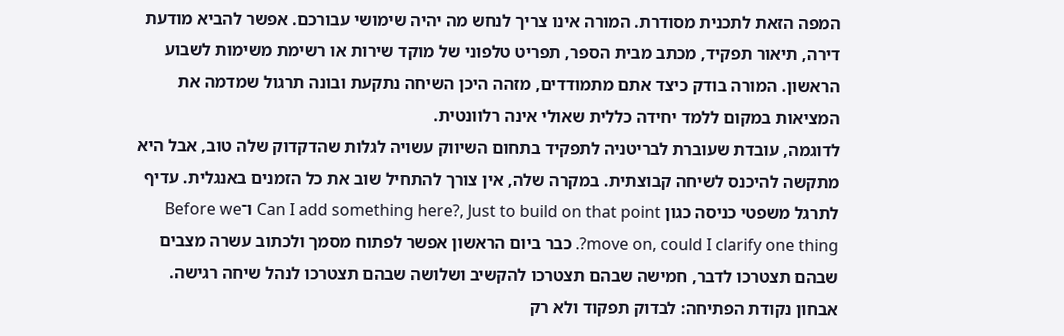המפה הזאת לתכנית מסודרת. המורה אינו צריך לנחש מה יהיה שימושי עבורכם. אפשר להביא מודעת דירה, תיאור תפקיד, מכתב מבית הספר, תפריט טלפוני של מוקד שירות או רשימת משימות לשבוע הראשון. המורה בודק כיצד אתם מתמודדים, מזהה היכן השיחה נתקעת ובונה תרגול שמדמה את המציאות במקום ללמד יחידה כללית שאולי אינה רלוונטית.
לדוגמה, עובדת שעוברת לבריטניה לתפקיד בתחום השיווק עשויה לגלות שהדקדוק שלה טוב, אבל היא מתקשה להיכנס לשיחה קבוצתית. במקרה שלה, אין צורך להתחיל שוב את כל הזמנים באנגלית. עדיף לתרגל משפטי כניסה כגון Can I add something here?, Just to build on that point ו־Before we move on, could I clarify one thing?. כבר ביום הראשון אפשר לפתוח מסמך ולכתוב עשרה מצבים שבהם תצטרכו לדבר, חמישה שבהם תצטרכו להקשיב ושלושה שבהם תצטרכו לנהל שיחה רגישה.
אבחון נקודת הפתיחה: לבדוק תפקוד ולא רק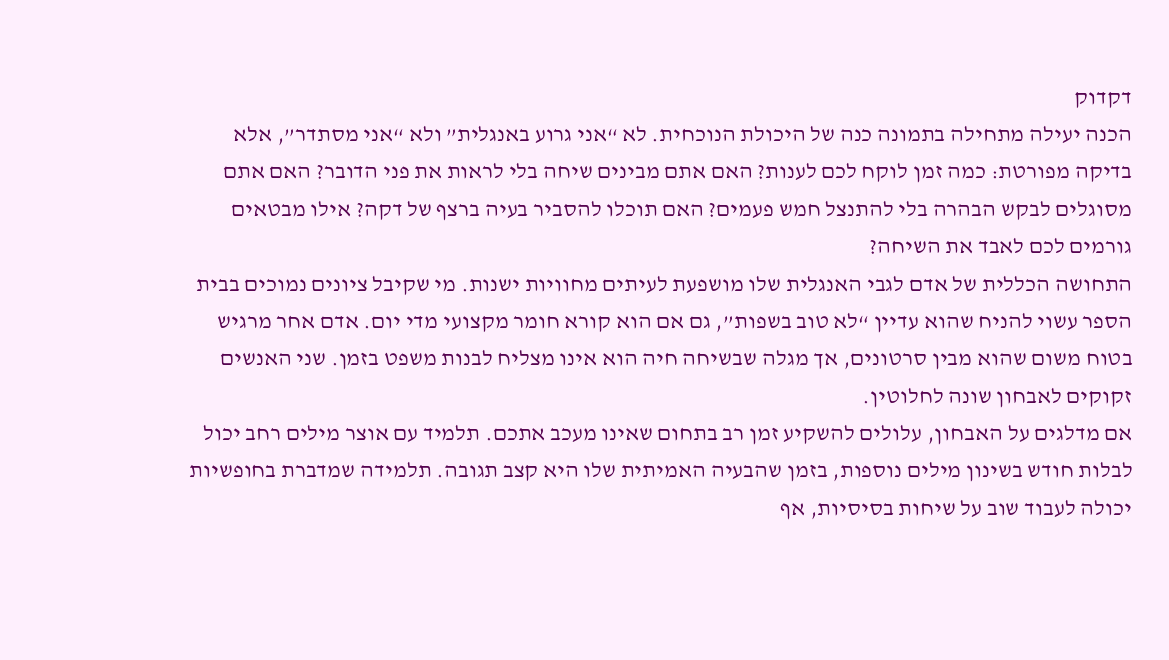דקדוק
הכנה יעילה מתחילה בתמונה כנה של היכולת הנוכחית. לא “אני גרוע באנגלית” ולא “אני מסתדר”, אלא בדיקה מפורטת: כמה זמן לוקח לכם לענות? האם אתם מבינים שיחה בלי לראות את פני הדובר? האם אתם מסוגלים לבקש הבהרה בלי להתנצל חמש פעמים? האם תוכלו להסביר בעיה ברצף של דקה? אילו מבטאים גורמים לכם לאבד את השיחה?
התחושה הכללית של אדם לגבי האנגלית שלו מושפעת לעיתים מחוויות ישנות. מי שקיבל ציונים נמוכים בבית הספר עשוי להניח שהוא עדיין “לא טוב בשפות”, גם אם הוא קורא חומר מקצועי מדי יום. אדם אחר מרגיש בטוח משום שהוא מבין סרטונים, אך מגלה שבשיחה חיה הוא אינו מצליח לבנות משפט בזמן. שני האנשים זקוקים לאבחון שונה לחלוטין.
אם מדלגים על האבחון, עלולים להשקיע זמן רב בתחום שאינו מעכב אתכם. תלמיד עם אוצר מילים רחב יכול לבלות חודש בשינון מילים נוספות, בזמן שהבעיה האמיתית שלו היא קצב תגובה. תלמידה שמדברת בחופשיות יכולה לעבוד שוב על שיחות בסיסיות, אף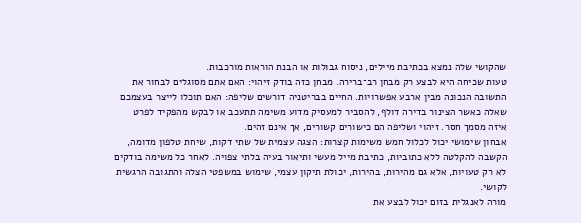שהקושי שלה נמצא בכתיבת מיילים, ניסוח גבולות או הבנת הוראות מורכבות.
טעות שכיחה היא לבצע רק מבחן רב־ברירה. מבחן כזה בודק זיהוי: האם אתם מסוגלים לבחור את התשובה הנכונה מבין ארבע אפשרויות. החיים בבריטניה דורשים שליפה: האם תוכלו לייצר בעצמכם שאלה כאשר הצינור בדירה דולף, להסביר למעסיק מדוע משימה תתעכב או לבקש מהפקיד לפרט איזה מסמך חסר. זיהוי ושליפה הם כישורים קשורים, אך אינם זהים.
אבחון שימושי יכול לכלול חמש משימות קצרות: הצגה עצמית של שתי דקות, שיחת טלפון מדומה, הקשבה להקלטה ללא כתוביות, כתיבת מייל מעשי ותיאור בעיה בלתי צפויה. לאחר כל משימה בודקים לא רק טעויות, אלא גם מהירות, בהירות, יכולת תיקון עצמי, שימוש במשפטי הצלה והתגובה הרגשית לקושי.
מורה לאנגלית בזום יכול לבצע את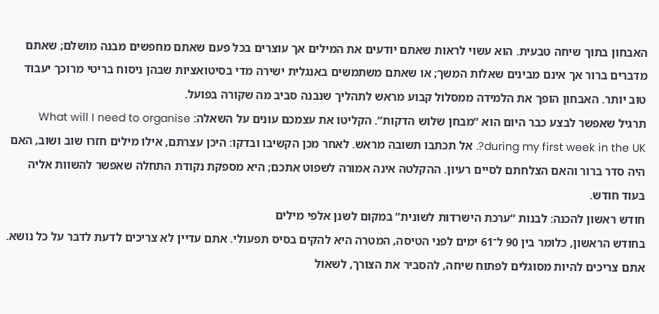האבחון בתוך שיחה טבעית. הוא עשוי לראות שאתם יודעים את המילים אך עוצרים בכל פעם שאתם מחפשים מבנה מושלם; שאתם מדברים ברור אך אינם מבינים שאלות המשך; או שאתם משתמשים באנגלית ישירה מדי בסיטואציות שבהן ניסוח בריטי מרוכך יעבוד טוב יותר. האבחון הופך את הלמידה ממסלול קבוע מראש לתהליך שנבנה סביב מה שקורה בפועל.
תרגיל שאפשר לבצע כבר היום הוא “מבחן שלוש הדקות”. הקליטו את עצמכם עונים על השאלה: What will I need to organise during my first week in the UK?. אל תכתבו תשובה מראש. לאחר מכן הקשיבו ובדקו: היכן עצרתם, אילו מילים חזרו שוב ושוב, האם היה סדר ברור והאם הצלחתם לסיים רעיון. ההקלטה אינה אמורה לשפוט אתכם; היא מספקת נקודת התחלה שאפשר להשוות אליה בעוד חודש.
חודש ראשון להכנה: לבנות “ערכת הישרדות לשונית” במקום לשנן אלפי מילים
בחודש הראשון, כלומר בין 90 ל־61 ימים לפני הטיסה, המטרה היא להקים בסיס תפעולי. אתם עדיין לא צריכים לדעת לדבר על כל נושא. אתם צריכים להיות מסוגלים לפתוח שיחה, להסביר את הצורך, לשאול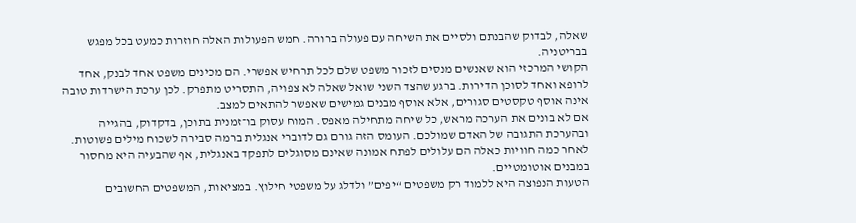שאלה, לבדוק שהבנתם ולסיים את השיחה עם פעולה ברורה. חמש הפעולות האלה חוזרות כמעט בכל מפגש בבריטניה.
הקושי המרכזי הוא שאנשים מנסים לזכור משפט שלם לכל תרחיש אפשרי. הם מכינים משפט אחד לבנק, אחד לרופא ואחד לסוכן הדירות. ברגע שהצד השני שואל שאלה לא צפויה, התסריט מתפרק. לכן ערכת הישרדות טובה אינה אוסף טקסטים סגורים, אלא אוסף מבנים גמישים שאפשר להתאים למצב.
אם לא בונים את הערכה מראש, כל שיחה מתחילה מאפס. המוח עסוק בו־זמנית בתוכן, בדקדוק, בהגייה ובהערכת התגובה של האדם שמולכם. העומס הזה גורם גם לדוברי אנגלית ברמה סבירה לשכוח מילים פשוטות. לאחר כמה חוויות כאלה הם עלולים לפתח אמונה שאינם מסוגלים לתפקד באנגלית, אף שהבעיה היא מחסור במבנים אוטומטיים.
הטעות הנפוצה היא ללמוד רק משפטים “יפים” ולדלג על משפטי חילוץ. במציאות, המשפטים החשובים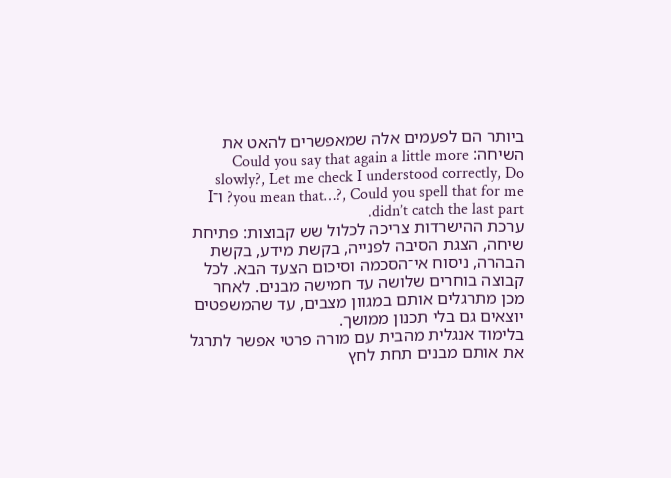ביותר הם לפעמים אלה שמאפשרים להאט את השיחה: Could you say that again a little more slowly?, Let me check I understood correctly, Do you mean that…?, Could you spell that for me? ו־I didn’t catch the last part.
ערכת ההישרדות צריכה לכלול שש קבוצות: פתיחת שיחה, הצגת הסיבה לפנייה, בקשת מידע, בקשת הבהרה, ניסוח אי־הסכמה וסיכום הצעד הבא. לכל קבוצה בוחרים שלושה עד חמישה מבנים. לאחר מכן מתרגלים אותם במגוון מצבים, עד שהמשפטים יוצאים גם בלי תכנון ממושך.
בלימוד אנגלית מהבית עם מורה פרטי אפשר לתרגל את אותם מבנים תחת לחץ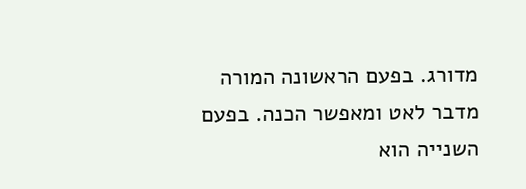מדורג. בפעם הראשונה המורה מדבר לאט ומאפשר הכנה. בפעם השנייה הוא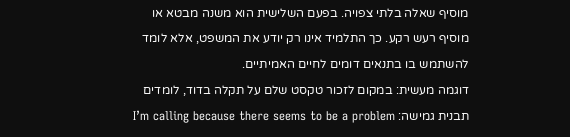מוסיף שאלה בלתי צפויה. בפעם השלישית הוא משנה מבטא או מוסיף רעש רקע. כך התלמיד אינו רק יודע את המשפט, אלא לומד להשתמש בו בתנאים דומים לחיים האמיתיים.
דוגמה מעשית: במקום לזכור טקסט שלם על תקלה בדוד, לומדים תבנית גמישה: I’m calling because there seems to be a problem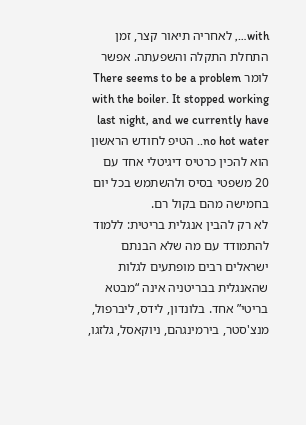with…, לאחריה תיאור קצר, זמן התחלת התקלה והשפעתה. אפשר לומר There seems to be a problem with the boiler. It stopped working last night, and we currently have no hot water.. הטיפ לחודש הראשון הוא להכין כרטיס דיגיטלי אחד עם 20 משפטי בסיס ולהשתמש בכל יום בחמישה מהם בקול רם.
לא רק להבין אנגלית בריטית: ללמוד להתמודד עם מה שלא הבנתם
ישראלים רבים מופתעים לגלות שהאנגלית בבריטניה אינה “מבטא בריטי” אחד. בלונדון, לידס, ליברפול, מנצ'סטר, בירמינגהם, ניוקאסל, גלזגו,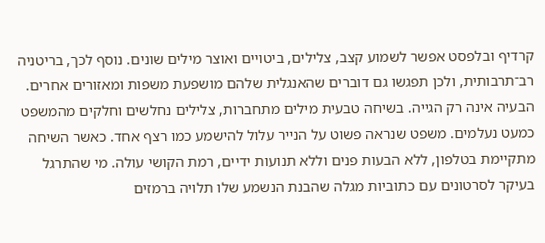קרדיף ובלפסט אפשר לשמוע קצב, צלילים, ביטויים ואוצר מילים שונים. נוסף לכך, בריטניה רב־תרבותית, ולכן תפגשו גם דוברים שהאנגלית שלהם מושפעת משפות ומאזורים אחרים.
הבעיה אינה רק הגייה. בשיחה טבעית מילים מתחברות, צלילים נחלשים וחלקים מהמשפט כמעט נעלמים. משפט שנראה פשוט על הנייר עלול להישמע כמו רצף אחד. כאשר השיחה מתקיימת בטלפון, ללא הבעות פנים וללא תנועות ידיים, רמת הקושי עולה. מי שהתרגל בעיקר לסרטונים עם כתוביות מגלה שהבנת הנשמע שלו תלויה ברמזים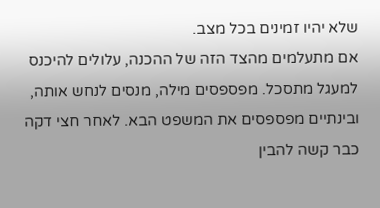שלא יהיו זמינים בכל מצב.
אם מתעלמים מהצד הזה של ההכנה, עלולים להיכנס למעגל מתסכל. מפספסים מילה, מנסים לנחש אותה, ובינתיים מפספסים את המשפט הבא. לאחר חצי דקה כבר קשה להבין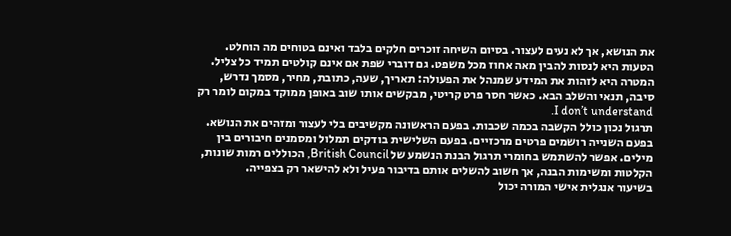את הנושא, אך לא נעים לעצור. בסיום השיחה זוכרים חלקים בלבד ואינם בטוחים מה הוחלט.
הטעות היא לנסות להבין מאה אחוז מכל משפט. גם דוברי שפת אם אינם קולטים תמיד כל צליל. המטרה היא לזהות את המידע שמנהל את הפעולה: תאריך, שעה, כתובת, מחיר, מסמך נדרש, סיבה, תנאי והשלב הבא. כאשר חסר פרט קריטי, מבקשים אותו שוב באופן ממוקד במקום לומר רק I don’t understand.
תרגול נכון כולל הקשבה בכמה שכבות. בפעם הראשונה מקשיבים בלי לעצור ומזהים את הנושא. בפעם השנייה רושמים פרטים מרכזיים. בפעם השלישית בודקים תמלול ומסמנים חיבורים בין מילים. אפשר להשתמש בחומרי תרגול הבנת הנשמע של British Council, הכוללים רמות שונות, הקלטות ומשימות הבנה, אך חשוב להשלים אותם בדיבור פעיל ולא להישאר רק בצפייה.
בשיעור אנגלית אישי המורה יכול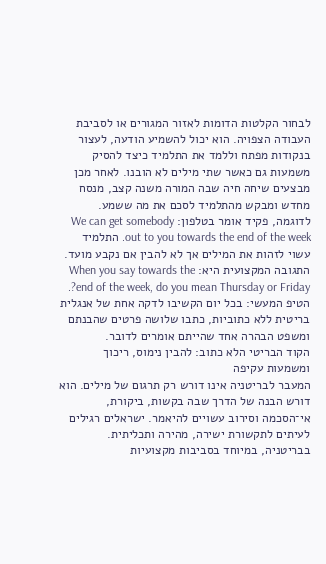לבחור הקלטות הדומות לאזור המגורים או לסביבת העבודה הצפויה. הוא יכול להשמיע הודעה, לעצור בנקודות מפתח וללמד את התלמיד כיצד להסיק משמעות גם כאשר שתי מילים לא הובנו. לאחר מכן מבצעים שיחה חיה שבה המורה משנה קצב, מנסח מחדש ומבקש מהתלמיד לסכם את מה ששמע.
לדוגמה, פקיד אומר בטלפון: We can get somebody out to you towards the end of the week. התלמיד עשוי לזהות את המילים אך לא להבין אם נקבע מועד. התגובה המקצועית היא: When you say towards the end of the week, do you mean Thursday or Friday?. הטיפ המעשי: בכל יום הקשיבו לדקה אחת של אנגלית בריטית ללא כתוביות, כתבו שלושה פרטים שהבנתם ומשפט הבהרה אחד שהייתם אומרים לדובר.
הקוד הבריטי הלא כתוב: להבין נימוס, ריכוך ומשמעות עקיפה
המעבר לבריטניה אינו דורש רק תרגום של מילים. הוא דורש הבנה של הדרך שבה בקשות, ביקורת, אי־הסכמה וסירוב עשויים להיאמר. ישראלים רגילים לעיתים לתקשורת ישירה, מהירה ותכליתית. בבריטניה, במיוחד בסביבות מקצועיות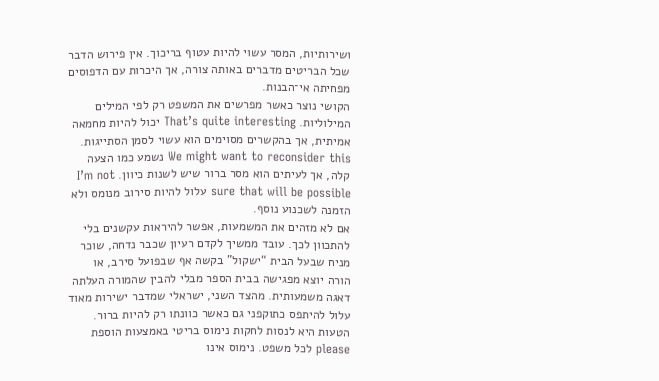ושירותיות, המסר עשוי להיות עטוף בריכוך. אין פירוש הדבר שכל הבריטים מדברים באותה צורה, אך היכרות עם הדפוסים מפחיתה אי־הבנות.
הקושי נוצר כאשר מפרשים את המשפט רק לפי המילים המילוליות. That’s quite interesting יכול להיות מחמאה אמיתית, אך בהקשרים מסוימים הוא עשוי לסמן הסתייגות. We might want to reconsider this נשמע כמו הצעה קלה, אך לעיתים הוא מסר ברור שיש לשנות כיוון. I’m not sure that will be possible עלול להיות סירוב מנומס ולא הזמנה לשכנוע נוסף.
אם לא מזהים את המשמעות, אפשר להיראות עקשנים בלי להתכוון לכך. עובד ממשיך לקדם רעיון שכבר נדחה, שוכר מניח שבעל הבית “ישקול” בקשה אף שבפועל סירב, או הורה יוצא מפגישה בבית הספר מבלי להבין שהמורה העלתה דאגה משמעותית. מהצד השני, ישראלי שמדבר ישירות מאוד עלול להיתפס כתוקפני גם כאשר כוונתו רק להיות ברור.
הטעות היא לנסות לחקות נימוס בריטי באמצעות הוספת please לכל משפט. נימוס אינו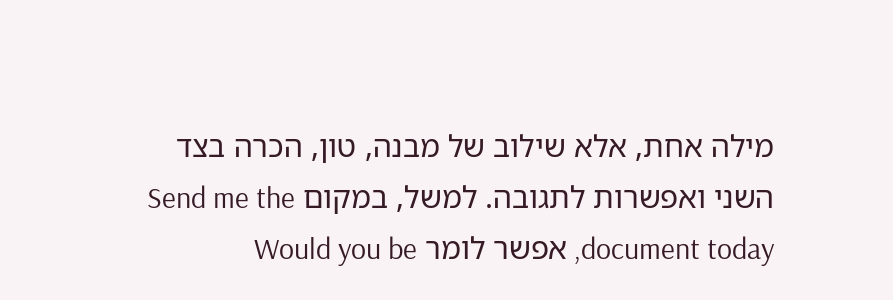מילה אחת, אלא שילוב של מבנה, טון, הכרה בצד השני ואפשרות לתגובה. למשל, במקום Send me the document today, אפשר לומר Would you be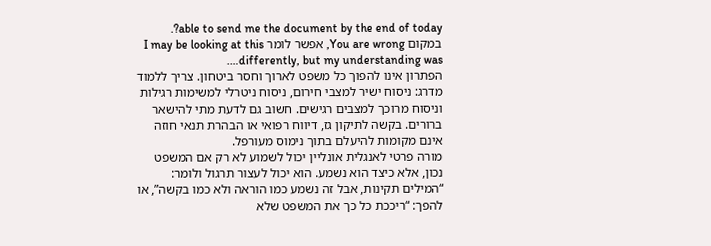able to send me the document by the end of today?. במקום You are wrong, אפשר לומר I may be looking at this differently, but my understanding was….
הפתרון אינו להפוך כל משפט לארוך וחסר ביטחון. צריך ללמוד מדרג: ניסוח ישיר למצבי חירום, ניסוח ניטרלי למשימות רגילות וניסוח מרוכך למצבים רגישים. חשוב גם לדעת מתי להישאר ברורים. בקשה לתיקון גז, דיווח רפואי או הבהרת תנאי חוזה אינם מקומות להיעלם בתוך נימוס מעורפל.
מורה פרטי לאנגלית אונליין יכול לשמוע לא רק אם המשפט נכון, אלא כיצד הוא נשמע. הוא יכול לעצור תרגול ולומר: “המילים תקינות, אבל זה נשמע כמו הוראה ולא כמו בקשה”, או להפך: “ריככת כל כך את המשפט שלא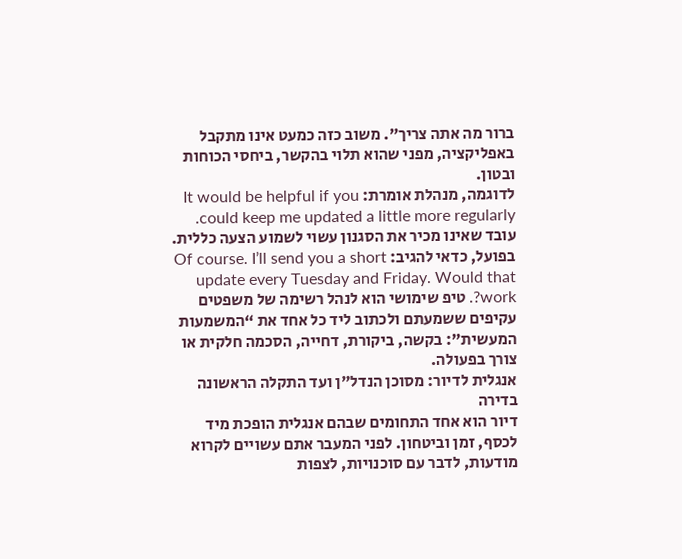ברור מה אתה צריך”. משוב כזה כמעט אינו מתקבל באפליקציה, מפני שהוא תלוי בהקשר, ביחסי הכוחות ובטון.
לדוגמה, מנהלת אומרת: It would be helpful if you could keep me updated a little more regularly. עובד שאינו מכיר את הסגנון עשוי לשמוע הצעה כללית. בפועל, כדאי להגיב: Of course. I’ll send you a short update every Tuesday and Friday. Would that work?. טיפ שימושי הוא לנהל רשימה של משפטים עקיפים ששמעתם ולכתוב ליד כל אחד את “המשמעות המעשית”: בקשה, ביקורת, דחייה, הסכמה חלקית או צורך בפעולה.
אנגלית לדיור: מסוכן הנדל"ן ועד התקלה הראשונה בדירה
דיור הוא אחד התחומים שבהם אנגלית הופכת מיד לכסף, זמן וביטחון. לפני המעבר אתם עשויים לקרוא מודעות, לדבר עם סוכנויות, לצפות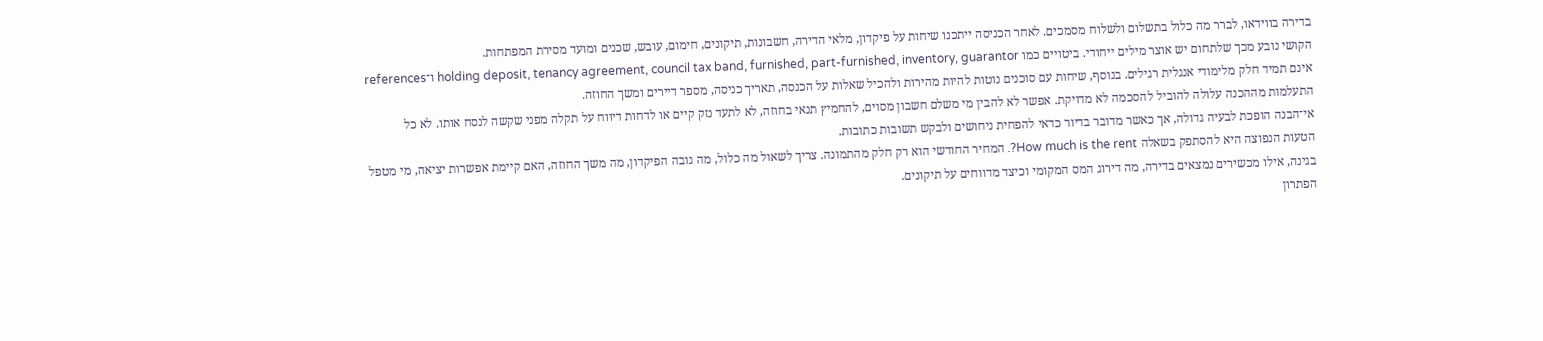בדירה בווידאו, לברר מה כלול בתשלום ולשלוח מסמכים. לאחר הכניסה ייתכנו שיחות על פיקדון, מלאי הדירה, חשבונות, תיקונים, חימום, עובש, שכנים ומועד מסירת המפתחות.
הקושי נובע מכך שלתחום יש אוצר מילים ייחודי. ביטויים כמו holding deposit, tenancy agreement, council tax band, furnished, part-furnished, inventory, guarantor ו־references אינם תמיד חלק מלימודי אנגלית רגילים. בנוסף, שיחות עם סוכנים נוטות להיות מהירות ולהכיל שאלות על הכנסה, תאריך כניסה, מספר דיירים ומשך החוזה.
התעלמות מההכנה עלולה להוביל להסכמה לא מדויקת. אפשר לא להבין מי משלם חשבון מסוים, להחמיץ תנאי בחוזה, לא לתעד נזק קיים או לדחות דיווח על תקלה מפני שקשה לנסח אותו. לא כל אי־הבנה הופכת לבעיה גדולה, אך כאשר מדובר בדיור כדאי להפחית ניחושים ולבקש תשובות כתובות.
הטעות הנפוצה היא להסתפק בשאלה How much is the rent?. המחיר החודשי הוא רק חלק מהתמונה. צריך לשאול מה כלול, מה גובה הפיקדון, מה משך החוזה, האם קיימת אפשרות יציאה, מי מטפל בגינה, אילו מכשירים נמצאים בדירה, מה דירוג המס המקומי וכיצד מדווחים על תיקונים.
הפתרון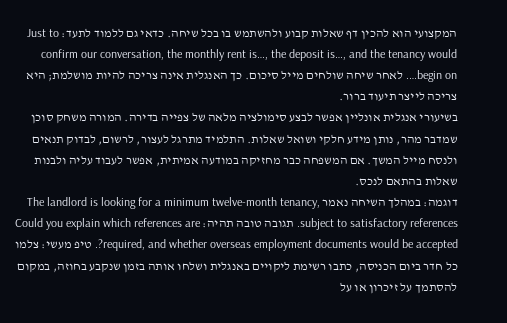המקצועי הוא להכין דף שאלות קבוע ולהשתמש בו בכל שיחה. כדאי גם ללמוד לתעד: Just to confirm our conversation, the monthly rent is…, the deposit is…, and the tenancy would begin on…. לאחר שיחה שולחים מייל סיכום. כך האנגלית אינה צריכה להיות מושלמת; היא צריכה לייצר תיעוד ברור.
בשיעורי אנגלית אונליין אפשר לבצע סימולציה מלאה של צפייה בדירה. המורה משחק סוכן שמדבר מהר, נותן מידע חלקי ושואל שאלות. התלמיד מתרגל לעצור, לרשום, לבדוק תנאים ולנסח מייל המשך. אם המשפחה כבר מחזיקה במודעה אמיתית, אפשר לעבוד עליה ולבנות שאלות בהתאם לנכס.
דוגמה: במהלך השיחה נאמר The landlord is looking for a minimum twelve-month tenancy, subject to satisfactory references. תגובה טובה תהיה: Could you explain which references are required, and whether overseas employment documents would be accepted?. טיפ מעשי: צלמו כל חדר ביום הכניסה, כתבו רשימת ליקויים באנגלית ושלחו אותה בזמן שנקבע בחוזה, במקום להסתמך על זיכרון או על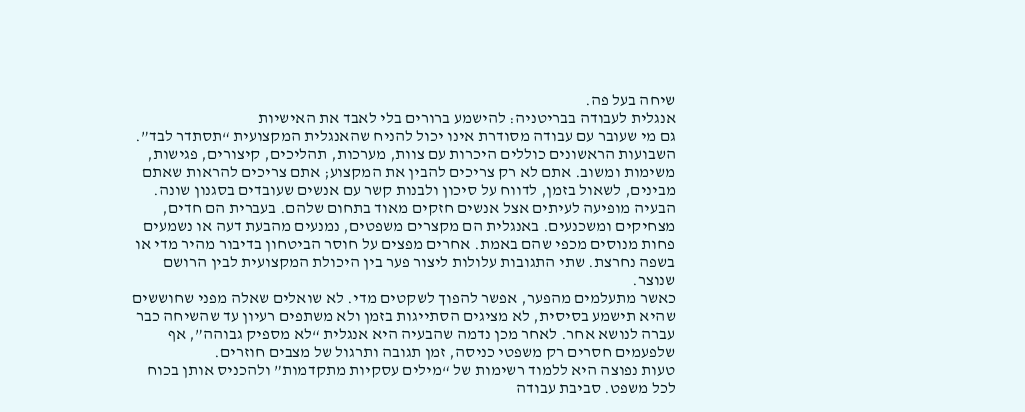שיחה בעל פה.
אנגלית לעבודה בבריטניה: להישמע ברורים בלי לאבד את האישיות
גם מי שעובר עם עבודה מסודרת אינו יכול להניח שהאנגלית המקצועית “תסתדר לבד”. השבועות הראשונים כוללים היכרות עם צוות, מערכות, תהליכים, קיצורים, פגישות, משימות ומשוב. אתם לא רק צריכים להבין את המקצוע; אתם צריכים להראות שאתם מבינים, לשאול בזמן, לדווח על סיכון ולבנות קשר עם אנשים שעובדים בסגנון שונה.
הבעיה מופיעה לעיתים אצל אנשים חזקים מאוד בתחום שלהם. בעברית הם חדים, מצחיקים ומשכנעים. באנגלית הם מקצרים משפטים, נמנעים מהבעת דעה או נשמעים פחות מנוסים מכפי שהם באמת. אחרים מפצים על חוסר הביטחון בדיבור מהיר מדי או בשפה נחרצת. שתי התגובות עלולות ליצור פער בין היכולת המקצועית לבין הרושם שנוצר.
כאשר מתעלמים מהפער, אפשר להפוך לשקטים מדי. לא שואלים שאלה מפני שחוששים שהיא תישמע בסיסית, לא מציגים הסתייגות בזמן ולא משתפים רעיון עד שהשיחה כבר עברה לנושא אחר. לאחר מכן נדמה שהבעיה היא אנגלית “לא מספיק גבוהה”, אף שלפעמים חסרים רק משפטי כניסה, זמן תגובה ותרגול של מצבים חוזרים.
טעות נפוצה היא ללמוד רשימות של “מילים עסקיות מתקדמות” ולהכניס אותן בכוח לכל משפט. סביבת עבודה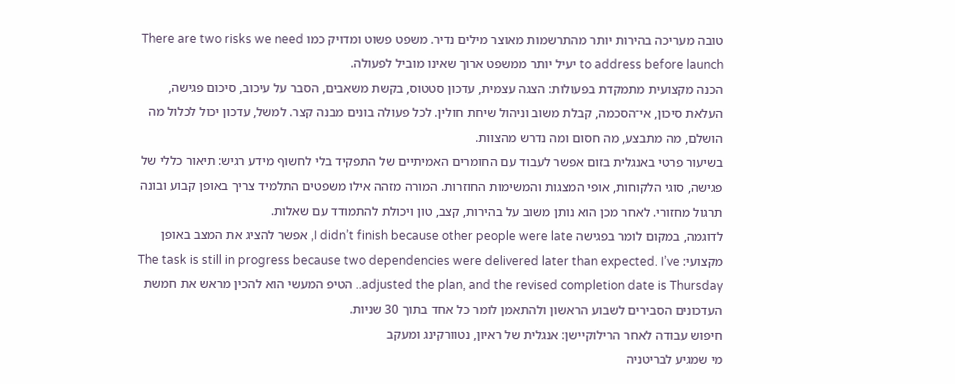טובה מעריכה בהירות יותר מהתרשמות מאוצר מילים נדיר. משפט פשוט ומדויק כמו There are two risks we need to address before launch יעיל יותר ממשפט ארוך שאינו מוביל לפעולה.
הכנה מקצועית מתמקדת בפעולות: הצגה עצמית, עדכון סטטוס, בקשת משאבים, הסבר על עיכוב, סיכום פגישה, העלאת סיכון, אי־הסכמה, קבלת משוב וניהול שיחת חולין. לכל פעולה בונים מבנה קצר. למשל, עדכון יכול לכלול מה הושלם, מה מתבצע, מה חסום ומה נדרש מהצוות.
בשיעור פרטי באנגלית בזום אפשר לעבוד עם החומרים האמיתיים של התפקיד בלי לחשוף מידע רגיש: תיאור כללי של פגישה, סוגי הלקוחות, אופי המצגות והמשימות החוזרות. המורה מזהה אילו משפטים התלמיד צריך באופן קבוע ובונה תרגול מחזורי. לאחר מכן הוא נותן משוב על בהירות, קצב, טון ויכולת להתמודד עם שאלות.
לדוגמה, במקום לומר בפגישה I didn’t finish because other people were late, אפשר להציג את המצב באופן מקצועי: The task is still in progress because two dependencies were delivered later than expected. I’ve adjusted the plan, and the revised completion date is Thursday.. הטיפ המעשי הוא להכין מראש את חמשת העדכונים הסבירים לשבוע הראשון ולהתאמן לומר כל אחד בתוך 30 שניות.
חיפוש עבודה לאחר הרילוקיישן: אנגלית של ראיון, נטוורקינג ומעקב
מי שמגיע לבריטניה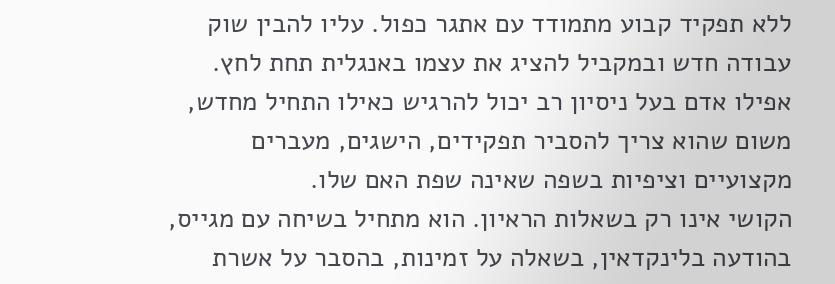ללא תפקיד קבוע מתמודד עם אתגר כפול. עליו להבין שוק עבודה חדש ובמקביל להציג את עצמו באנגלית תחת לחץ. אפילו אדם בעל ניסיון רב יכול להרגיש כאילו התחיל מחדש, משום שהוא צריך להסביר תפקידים, הישגים, מעברים מקצועיים וציפיות בשפה שאינה שפת האם שלו.
הקושי אינו רק בשאלות הראיון. הוא מתחיל בשיחה עם מגייס, בהודעה בלינקדאין, בשאלה על זמינות, בהסבר על אשרת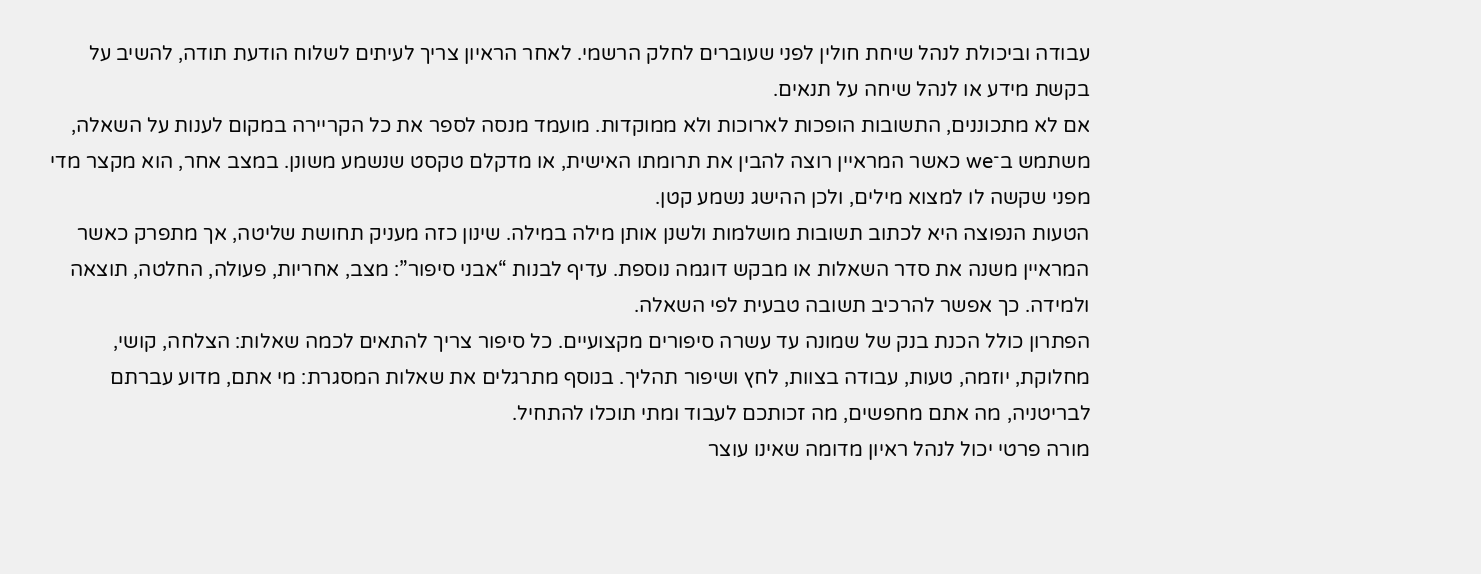עבודה וביכולת לנהל שיחת חולין לפני שעוברים לחלק הרשמי. לאחר הראיון צריך לעיתים לשלוח הודעת תודה, להשיב על בקשת מידע או לנהל שיחה על תנאים.
אם לא מתכוננים, התשובות הופכות לארוכות ולא ממוקדות. מועמד מנסה לספר את כל הקריירה במקום לענות על השאלה, משתמש ב־we כאשר המראיין רוצה להבין את תרומתו האישית, או מדקלם טקסט שנשמע משונן. במצב אחר, הוא מקצר מדי מפני שקשה לו למצוא מילים, ולכן ההישג נשמע קטן.
הטעות הנפוצה היא לכתוב תשובות מושלמות ולשנן אותן מילה במילה. שינון כזה מעניק תחושת שליטה, אך מתפרק כאשר המראיין משנה את סדר השאלות או מבקש דוגמה נוספת. עדיף לבנות “אבני סיפור”: מצב, אחריות, פעולה, החלטה, תוצאה ולמידה. כך אפשר להרכיב תשובה טבעית לפי השאלה.
הפתרון כולל הכנת בנק של שמונה עד עשרה סיפורים מקצועיים. כל סיפור צריך להתאים לכמה שאלות: הצלחה, קושי, מחלוקת, יוזמה, טעות, עבודה בצוות, לחץ ושיפור תהליך. בנוסף מתרגלים את שאלות המסגרת: מי אתם, מדוע עברתם לבריטניה, מה אתם מחפשים, מה זכותכם לעבוד ומתי תוכלו להתחיל.
מורה פרטי יכול לנהל ראיון מדומה שאינו עוצר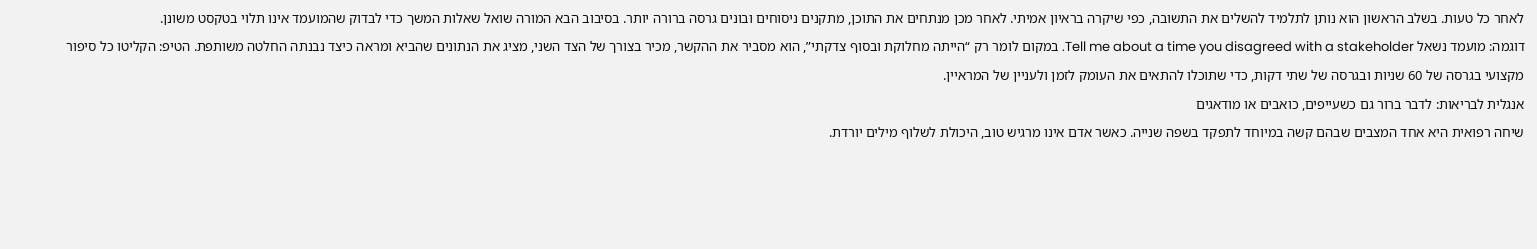לאחר כל טעות. בשלב הראשון הוא נותן לתלמיד להשלים את התשובה, כפי שיקרה בראיון אמיתי. לאחר מכן מנתחים את התוכן, מתקנים ניסוחים ובונים גרסה ברורה יותר. בסיבוב הבא המורה שואל שאלות המשך כדי לבדוק שהמועמד אינו תלוי בטקסט משונן.
דוגמה: מועמד נשאל Tell me about a time you disagreed with a stakeholder. במקום לומר רק “הייתה מחלוקת ובסוף צדקתי”, הוא מסביר את ההקשר, מכיר בצורך של הצד השני, מציג את הנתונים שהביא ומראה כיצד נבנתה החלטה משותפת. הטיפ: הקליטו כל סיפור מקצועי בגרסה של 60 שניות ובגרסה של שתי דקות, כדי שתוכלו להתאים את העומק לזמן ולעניין של המראיין.
אנגלית לבריאות: לדבר ברור גם כשעייפים, כואבים או מודאגים
שיחה רפואית היא אחד המצבים שבהם קשה במיוחד לתפקד בשפה שנייה. כאשר אדם אינו מרגיש טוב, היכולת לשלוף מילים יורדת.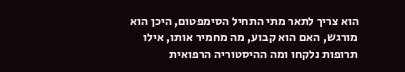הוא צריך לתאר מתי התחיל הסימפטום, היכן הוא מורגש, האם הוא קבוע, מה מחמיר אותו, אילו תרופות נלקחו ומה ההיסטוריה הרפואית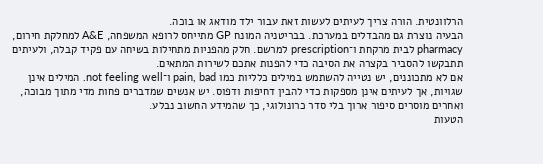הרלוונטית. הורה צריך לעיתים לעשות זאת עבור ילד מודאג או בוכה.
הבעיה נוצרת גם מהבדלים במערכת. בבריטניה המונח GP מתייחס לרופא המשפחה, A&E למחלקת חירום, pharmacy לבית מרקחת ו־prescription למרשם. חלק מהפניות מתחילות בשיחה עם פקיד קבלה, ולעיתים תתבקשו להסביר בקצרה את הסיבה כדי להפנות אתכם לשירות המתאים.
אם לא מתכוננים, יש נטייה להשתמש במילים כלליות כמו pain, bad ו־not feeling well. המילים אינן שגויות, אך לעיתים אינן מספקות כדי להבין דחיפות ודפוס. יש אנשים שמדברים פחות מדי מתוך מבוכה, ואחרים מוסרים סיפור ארוך בלי סדר כרונולוגי, כך שהמידע החשוב נבלע.
הטעות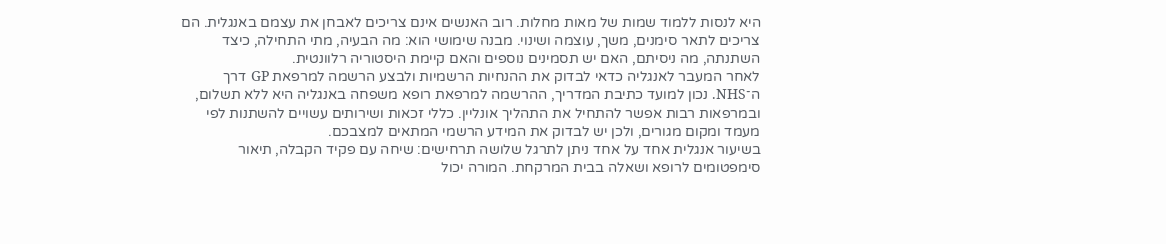היא לנסות ללמוד שמות של מאות מחלות. רוב האנשים אינם צריכים לאבחן את עצמם באנגלית. הם צריכים לתאר סימנים, משך, עוצמה ושינוי. מבנה שימושי הוא: מה הבעיה, מתי התחילה, כיצד השתנתה, מה ניסיתם, האם יש תסמינים נוספים והאם קיימת היסטוריה רלוונטית.
לאחר המעבר לאנגליה כדאי לבדוק את ההנחיות הרשמיות ולבצע הרשמה למרפאת GP דרך ה־NHS. נכון למועד כתיבת המדריך, ההרשמה למרפאת רופא משפחה באנגליה היא ללא תשלום, ובמרפאות רבות אפשר להתחיל את התהליך אונליין. כללי זכאות ושירותים עשויים להשתנות לפי מעמד ומקום מגורים, ולכן יש לבדוק את המידע הרשמי המתאים למצבכם.
בשיעור אנגלית אחד על אחד ניתן לתרגל שלושה תרחישים: שיחה עם פקיד הקבלה, תיאור סימפטומים לרופא ושאלה בבית המרקחת. המורה יכול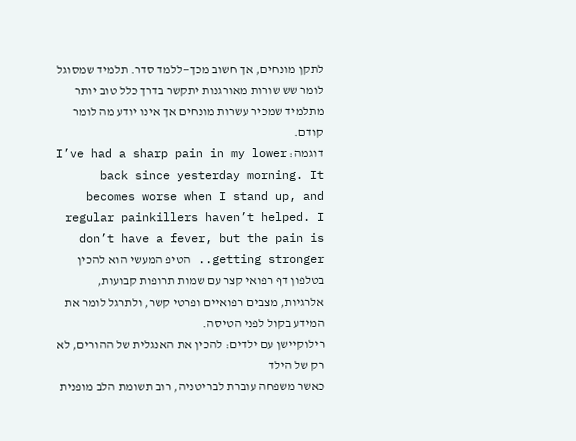לתקן מונחים, אך חשוב מכך—ללמד סדר. תלמיד שמסוגל לומר שש שורות מאורגנות יתקשר בדרך כלל טוב יותר מתלמיד שמכיר עשרות מונחים אך אינו יודע מה לומר קודם.
דוגמה: I’ve had a sharp pain in my lower back since yesterday morning. It becomes worse when I stand up, and regular painkillers haven’t helped. I don’t have a fever, but the pain is getting stronger.. הטיפ המעשי הוא להכין בטלפון דף רפואי קצר עם שמות תרופות קבועות, אלרגיות, מצבים רפואיים ופרטי קשר, ולתרגל לומר את המידע בקול לפני הטיסה.
רילוקיישן עם ילדים: להכין את האנגלית של ההורים, לא רק של הילד
כאשר משפחה עוברת לבריטניה, רוב תשומת הלב מופנית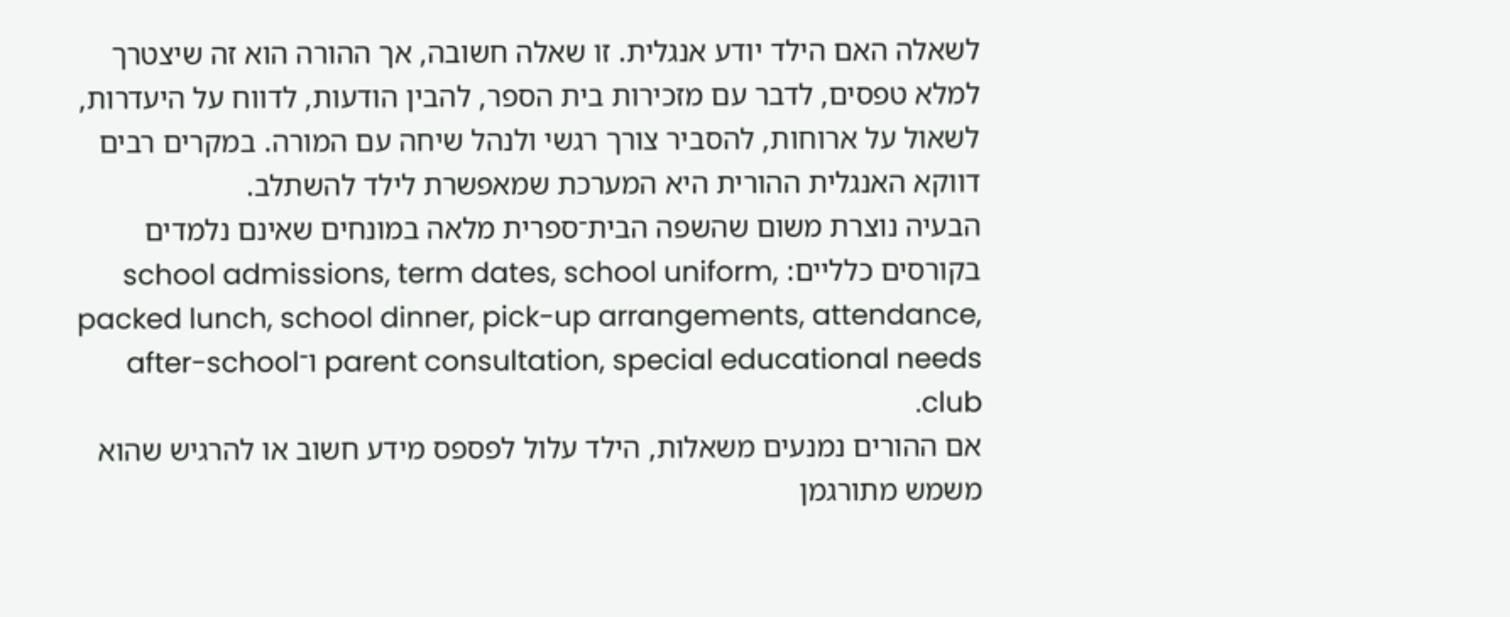לשאלה האם הילד יודע אנגלית. זו שאלה חשובה, אך ההורה הוא זה שיצטרך למלא טפסים, לדבר עם מזכירות בית הספר, להבין הודעות, לדווח על היעדרות, לשאול על ארוחות, להסביר צורך רגשי ולנהל שיחה עם המורה. במקרים רבים דווקא האנגלית ההורית היא המערכת שמאפשרת לילד להשתלב.
הבעיה נוצרת משום שהשפה הבית־ספרית מלאה במונחים שאינם נלמדים בקורסים כלליים: school admissions, term dates, school uniform, packed lunch, school dinner, pick-up arrangements, attendance, parent consultation, special educational needs ו־after-school club.
אם ההורים נמנעים משאלות, הילד עלול לפספס מידע חשוב או להרגיש שהוא משמש מתורגמן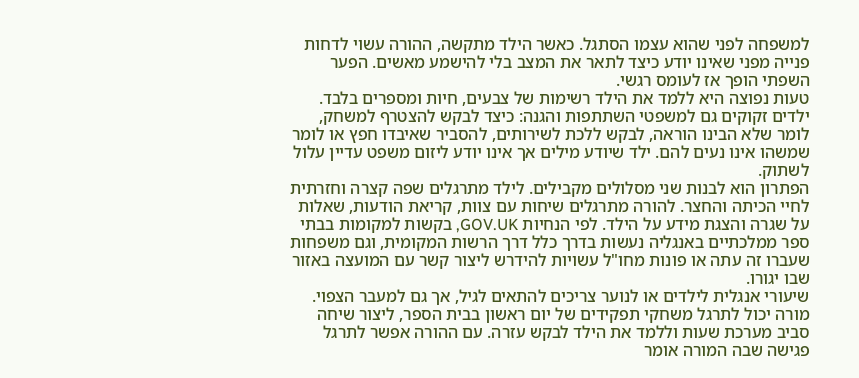למשפחה לפני שהוא עצמו הסתגל. כאשר הילד מתקשה, ההורה עשוי לדחות פנייה מפני שאינו יודע כיצד לתאר את המצב בלי להישמע מאשים. הפער השפתי הופך אז לעומס רגשי.
טעות נפוצה היא ללמד את הילד רשימות של צבעים, חיות ומספרים בלבד. ילדים זקוקים גם למשפטי השתתפות והגנה: כיצד לבקש להצטרף למשחק, לומר שלא הבינו הוראה, לבקש ללכת לשירותים, להסביר שאיבדו חפץ או לומר שמשהו אינו נעים להם. ילד שיודע מילים אך אינו יודע ליזום משפט עדיין עלול לשתוק.
הפתרון הוא לבנות שני מסלולים מקבילים. לילד מתרגלים שפה קצרה וחזרתית לחיי הכיתה והחצר. להורה מתרגלים שיחות עם צוות, קריאת הודעות, שאלות על שגרה והצגת מידע על הילד. לפי הנחיות GOV.UK, בקשות למקומות בבתי ספר ממלכתיים באנגליה נעשות בדרך כלל דרך הרשות המקומית, וגם משפחות שעברו זה עתה או פונות מחו"ל עשויות להידרש ליצור קשר עם המועצה באזור שבו יגורו.
שיעורי אנגלית לילדים או לנוער צריכים להתאים לגיל, אך גם למעבר הצפוי. מורה יכול לתרגל משחקי תפקידים של יום ראשון בבית הספר, ליצור שיחה סביב מערכת שעות וללמד את הילד לבקש עזרה. עם ההורה אפשר לתרגל פגישה שבה המורה אומר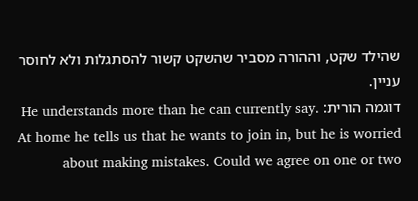שהילד שקט, וההורה מסביר שהשקט קשור להסתגלות ולא לחוסר עניין.
דוגמה הורית: He understands more than he can currently say. At home he tells us that he wants to join in, but he is worried about making mistakes. Could we agree on one or two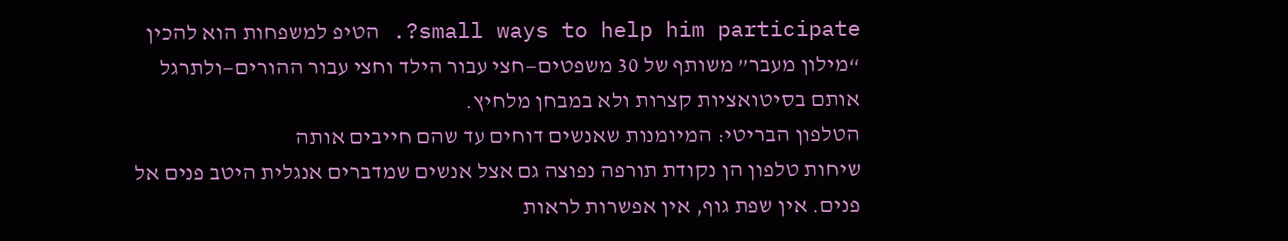small ways to help him participate?. הטיפ למשפחות הוא להכין “מילון מעבר” משותף של 30 משפטים—חצי עבור הילד וחצי עבור ההורים—ולתרגל אותם בסיטואציות קצרות ולא במבחן מלחיץ.
הטלפון הבריטי: המיומנות שאנשים דוחים עד שהם חייבים אותה
שיחות טלפון הן נקודת תורפה נפוצה גם אצל אנשים שמדברים אנגלית היטב פנים אל פנים. אין שפת גוף, אין אפשרות לראות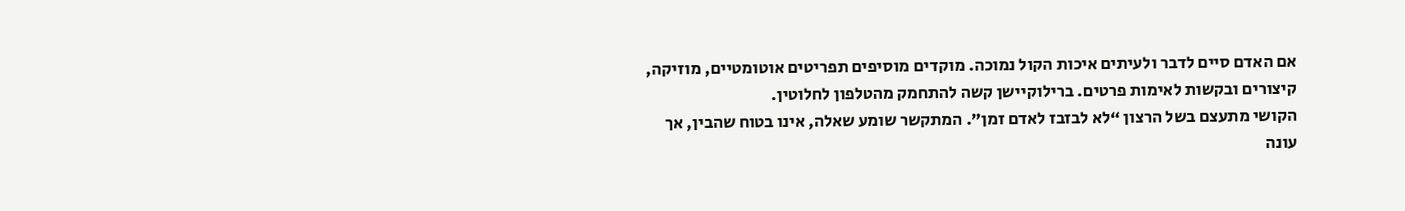אם האדם סיים לדבר ולעיתים איכות הקול נמוכה. מוקדים מוסיפים תפריטים אוטומטיים, מוזיקה, קיצורים ובקשות לאימות פרטים. ברילוקיישן קשה להתחמק מהטלפון לחלוטין.
הקושי מתעצם בשל הרצון “לא לבזבז לאדם זמן”. המתקשר שומע שאלה, אינו בטוח שהבין, אך עונה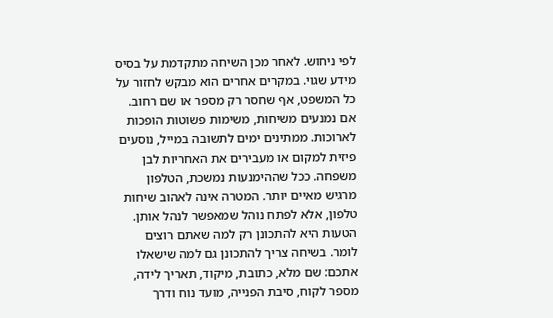לפי ניחוש. לאחר מכן השיחה מתקדמת על בסיס מידע שגוי. במקרים אחרים הוא מבקש לחזור על כל המשפט, אף שחסר רק מספר או שם רחוב.
אם נמנעים משיחות, משימות פשוטות הופכות לארוכות. ממתינים ימים לתשובה במייל, נוסעים פיזית למקום או מעבירים את האחריות לבן משפחה. ככל שההימנעות נמשכת, הטלפון מרגיש מאיים יותר. המטרה אינה לאהוב שיחות טלפון, אלא לפתח נוהל שמאפשר לנהל אותן.
הטעות היא להתכונן רק למה שאתם רוצים לומר. בשיחה צריך להתכונן גם למה שישאלו אתכם: שם מלא, כתובת, מיקוד, תאריך לידה, מספר לקוח, סיבת הפנייה, מועד נוח ודרך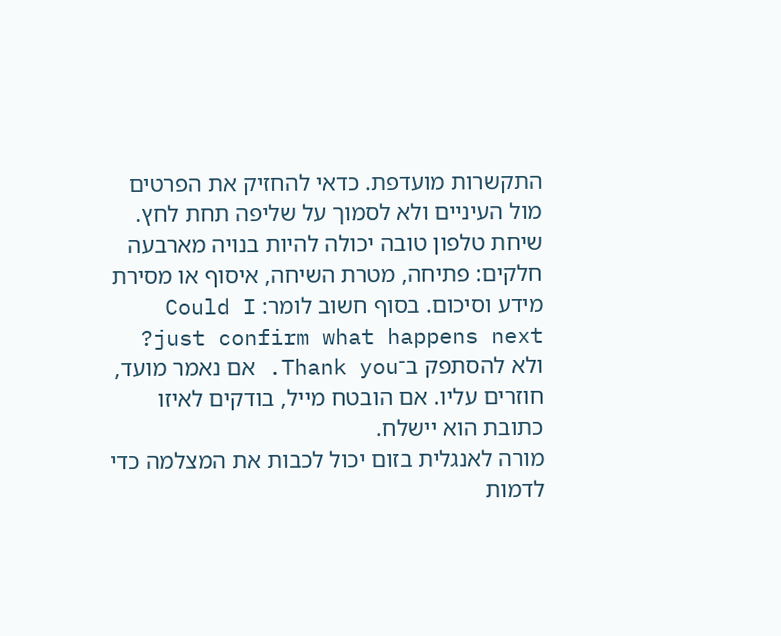התקשרות מועדפת. כדאי להחזיק את הפרטים מול העיניים ולא לסמוך על שליפה תחת לחץ.
שיחת טלפון טובה יכולה להיות בנויה מארבעה חלקים: פתיחה, מטרת השיחה, איסוף או מסירת מידע וסיכום. בסוף חשוב לומר: Could I just confirm what happens next? ולא להסתפק ב־Thank you. אם נאמר מועד, חוזרים עליו. אם הובטח מייל, בודקים לאיזו כתובת הוא יישלח.
מורה לאנגלית בזום יכול לכבות את המצלמה כדי לדמות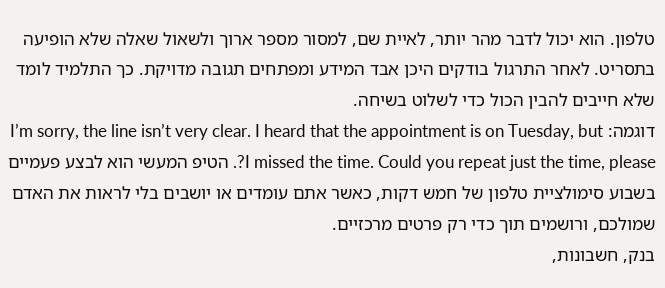טלפון. הוא יכול לדבר מהר יותר, לאיית שם, למסור מספר ארוך ולשאול שאלה שלא הופיעה בתסריט. לאחר התרגול בודקים היכן אבד המידע ומפתחים תגובה מדויקת. כך התלמיד לומד שלא חייבים להבין הכול כדי לשלוט בשיחה.
דוגמה: I’m sorry, the line isn’t very clear. I heard that the appointment is on Tuesday, but I missed the time. Could you repeat just the time, please?. הטיפ המעשי הוא לבצע פעמיים בשבוע סימולציית טלפון של חמש דקות, כאשר אתם עומדים או יושבים בלי לראות את האדם שמולכם, ורושמים תוך כדי רק פרטים מרכזיים.
בנק, חשבונות,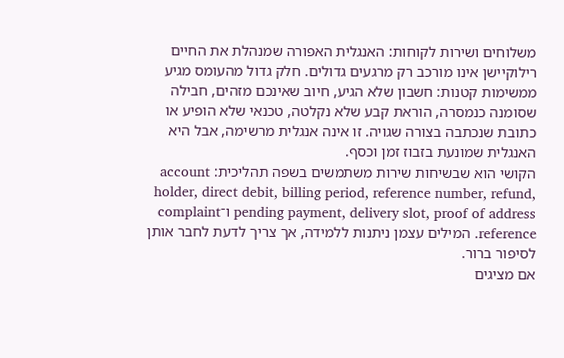משלוחים ושירות לקוחות: האנגלית האפורה שמנהלת את החיים
רילוקיישן אינו מורכב רק מרגעים גדולים. חלק גדול מהעומס מגיע ממשימות קטנות: חשבון שלא הגיע, חיוב שאינכם מזהים, חבילה שסומנה כנמסרה, הוראת קבע שלא נקלטה, טכנאי שלא הופיע או כתובת שנכתבה בצורה שגויה. זו אינה אנגלית מרשימה, אבל היא האנגלית שמונעת בזבוז זמן וכסף.
הקושי הוא שבשיחות שירות משתמשים בשפה תהליכית: account holder, direct debit, billing period, reference number, refund, pending payment, delivery slot, proof of address ו־complaint reference. המילים עצמן ניתנות ללמידה, אך צריך לדעת לחבר אותן לסיפור ברור.
אם מציגים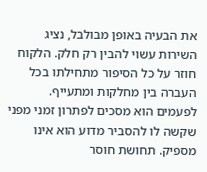את הבעיה באופן מבולבל, נציג השירות עשוי להבין רק חלק. הלקוח חוזר על כל הסיפור מתחילתו בכל העברה בין מחלקות ומתעייף. לפעמים הוא מסכים לפתרון זמני מפני שקשה לו להסביר מדוע הוא אינו מספיק. תחושת חוסר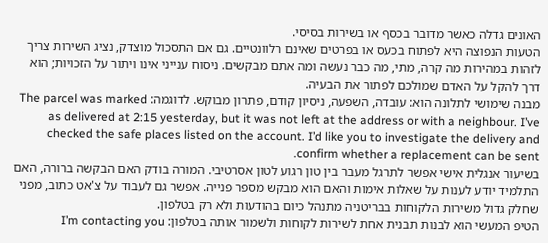האונים גדלה כאשר מדובר בכסף או בשירות בסיסי.
הטעות הנפוצה היא לפתוח בכעס או בפרטים שאינם רלוונטיים. גם אם התסכול מוצדק, נציג השירות צריך לזהות במהירות מה קרה, מתי, מה כבר נעשה ומה אתם מבקשים. ניסוח ענייני אינו ויתור על הזכויות; הוא דרך להקל על האדם שמולכם לפתור את הבעיה.
מבנה שימושי לתלונה הוא: עובדה, השפעה, ניסיון קודם, פתרון מבוקש. לדוגמה: The parcel was marked as delivered at 2:15 yesterday, but it was not left at the address or with a neighbour. I’ve checked the safe places listed on the account. I’d like you to investigate the delivery and confirm whether a replacement can be sent.
בשיעור אנגלית אישי אפשר לתרגל מעבר בין טון רגוע לטון אסרטיבי. המורה בודק האם הבקשה ברורה, האם התלמיד יודע לענות על שאלות אימות והאם הוא מבקש מספר פנייה. אפשר גם לעבוד על צ'אט כתוב, מפני שחלק גדול משירות הלקוחות בבריטניה מתנהל כיום בהודעות ולא רק בטלפון.
הטיפ המעשי הוא לבנות תבנית אחת לשירות לקוחות ולשמור אותה בטלפון: I’m contacting you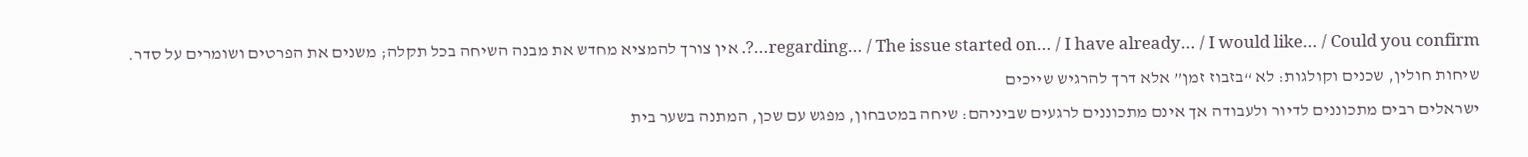regarding… / The issue started on… / I have already… / I would like… / Could you confirm…?. אין צורך להמציא מחדש את מבנה השיחה בכל תקלה; משנים את הפרטים ושומרים על סדר.
שיחות חולין, שכנים וקולגות: לא “בזבוז זמן” אלא דרך להרגיש שייכים
ישראלים רבים מתכוננים לדיור ולעבודה אך אינם מתכוננים לרגעים שביניהם: שיחה במטבחון, מפגש עם שכן, המתנה בשער בית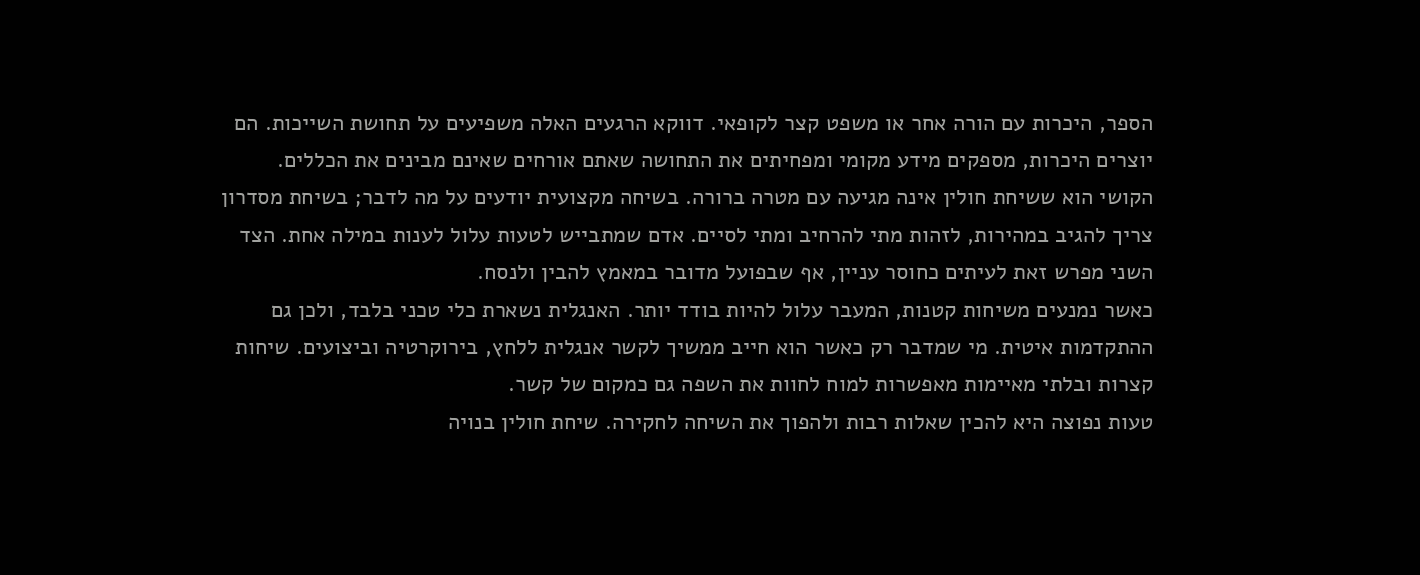הספר, היכרות עם הורה אחר או משפט קצר לקופאי. דווקא הרגעים האלה משפיעים על תחושת השייכות. הם יוצרים היכרות, מספקים מידע מקומי ומפחיתים את התחושה שאתם אורחים שאינם מבינים את הכללים.
הקושי הוא ששיחת חולין אינה מגיעה עם מטרה ברורה. בשיחה מקצועית יודעים על מה לדבר; בשיחת מסדרון צריך להגיב במהירות, לזהות מתי להרחיב ומתי לסיים. אדם שמתבייש לטעות עלול לענות במילה אחת. הצד השני מפרש זאת לעיתים כחוסר עניין, אף שבפועל מדובר במאמץ להבין ולנסח.
כאשר נמנעים משיחות קטנות, המעבר עלול להיות בודד יותר. האנגלית נשארת כלי טכני בלבד, ולכן גם ההתקדמות איטית. מי שמדבר רק כאשר הוא חייב ממשיך לקשר אנגלית ללחץ, בירוקרטיה וביצועים. שיחות קצרות ובלתי מאיימות מאפשרות למוח לחוות את השפה גם כמקום של קשר.
טעות נפוצה היא להכין שאלות רבות ולהפוך את השיחה לחקירה. שיחת חולין בנויה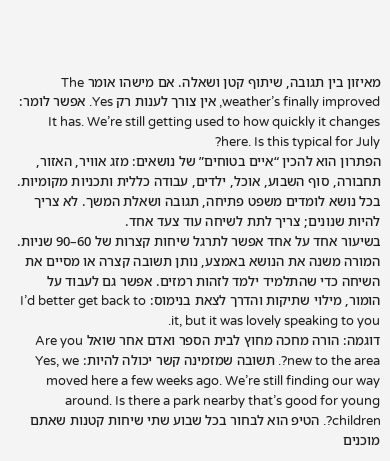מאיזון בין תגובה, שיתוף קטן ושאלה. אם מישהו אומר The weather’s finally improved, אין צורך לענות רק Yes. אפשר לומר: It has. We’re still getting used to how quickly it changes here. Is this typical for July?
הפתרון הוא להכין “איים בטוחים” של נושאים: מזג אוויר, האזור, תחבורה, סוף השבוע, אוכל, ילדים, עבודה כללית ותכניות מקומיות. בכל נושא לומדים משפט פתיחה, תגובה ושאלת המשך. לא צריך להיות שנונים; צריך לתת לשיחה עוד צעד אחד.
בשיעור אחד על אחד אפשר לתרגל שיחות קצרות של 60–90 שניות. המורה משנה את הנושא באמצע, נותן תשובה קצרה או מסיים את השיחה כדי שהתלמיד ילמד לזהות רמזים. אפשר גם לעבוד על הומור, מילוי שתיקות והדרך לצאת בנימוס: I’d better get back to it, but it was lovely speaking to you.
דוגמה: הורה מחכה מחוץ לבית הספר ואדם אחר שואל Are you new to the area?. תשובה שמזמינה קשר יכולה להיות: Yes, we moved here a few weeks ago. We’re still finding our way around. Is there a park nearby that’s good for young children?. הטיפ הוא לבחור בכל שבוע שתי שיחות קטנות שאתם מוכנים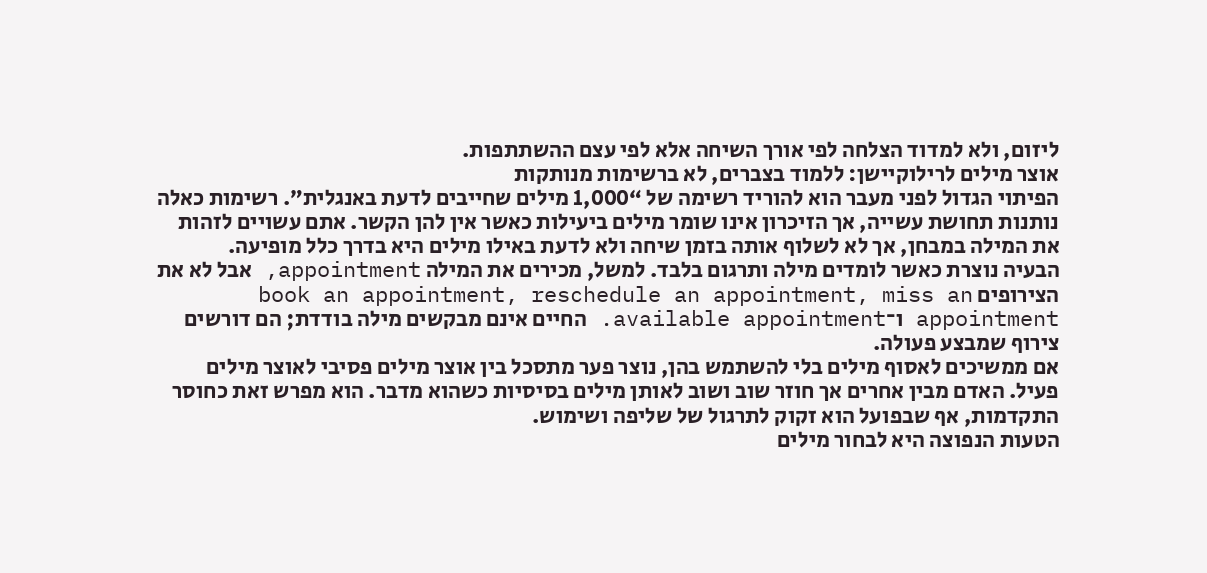ליזום, ולא למדוד הצלחה לפי אורך השיחה אלא לפי עצם ההשתתפות.
אוצר מילים לרילוקיישן: ללמוד בצברים, לא ברשימות מנותקות
הפיתוי הגדול לפני מעבר הוא להוריד רשימה של “1,000 מילים שחייבים לדעת באנגלית”. רשימות כאלה נותנות תחושת עשייה, אך הזיכרון אינו שומר מילים ביעילות כאשר אין להן הקשר. אתם עשויים לזהות את המילה במבחן, אך לא לשלוף אותה בזמן שיחה ולא לדעת באילו מילים היא בדרך כלל מופיעה.
הבעיה נוצרת כאשר לומדים מילה ותרגום בלבד. למשל, מכירים את המילה appointment, אבל לא את הצירופים book an appointment, reschedule an appointment, miss an appointment ו־available appointment. החיים אינם מבקשים מילה בודדת; הם דורשים צירוף שמבצע פעולה.
אם ממשיכים לאסוף מילים בלי להשתמש בהן, נוצר פער מתסכל בין אוצר מילים פסיבי לאוצר מילים פעיל. האדם מבין אחרים אך חוזר שוב ושוב לאותן מילים בסיסיות כשהוא מדבר. הוא מפרש זאת כחוסר התקדמות, אף שבפועל הוא זקוק לתרגול של שליפה ושימוש.
הטעות הנפוצה היא לבחור מילים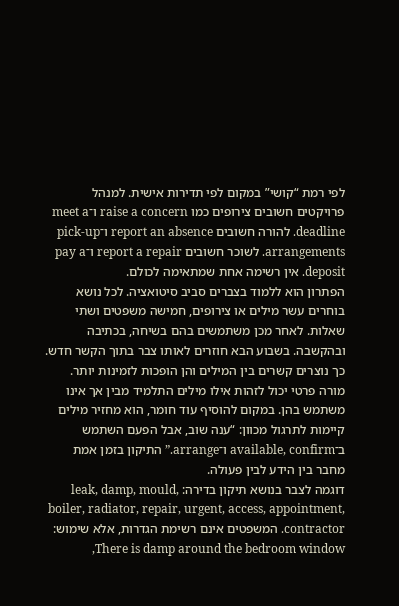לפי רמת “קושי” במקום לפי תדירות אישית. למנהל פרויקטים חשובים צירופים כמו raise a concern ו־meet a deadline. להורה חשובים report an absence ו־pick-up arrangements. לשוכר חשובים report a repair ו־pay a deposit. אין רשימה אחת שמתאימה לכולם.
הפתרון הוא ללמוד בצברים סביב סיטואציה. לכל נושא בוחרים עשר מילים או צירופים, חמישה משפטים ושתי שאלות. לאחר מכן משתמשים בהם בשיחה, בכתיבה ובהקשבה. בשבוע הבא חוזרים לאותו צבר בתוך הקשר חדש. כך נוצרים קשרים בין המילים והן הופכות לזמינות יותר.
מורה פרטי יכול לזהות אילו מילים התלמיד מבין אך אינו משתמש בהן. במקום להוסיף עוד חומר, הוא מחזיר מילים קיימות לתרגול מכוון: “ענה שוב, אבל הפעם השתמש ב־available, confirm ו־arrange.” התיקון בזמן אמת מחבר בין הידע לבין פעולה.
דוגמה לצבר בנושא תיקון בדירה: leak, damp, mould, boiler, radiator, repair, urgent, access, appointment, contractor. המשפטים אינם רשימת הגדרות, אלא שימוש: There is damp around the bedroom window,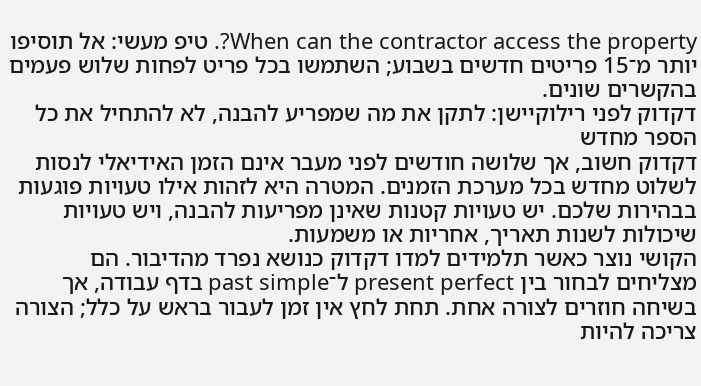When can the contractor access the property?. טיפ מעשי: אל תוסיפו יותר מ־15 פריטים חדשים בשבוע; השתמשו בכל פריט לפחות שלוש פעמים בהקשרים שונים.
דקדוק לפני רילוקיישן: לתקן את מה שמפריע להבנה, לא להתחיל את כל הספר מחדש
דקדוק חשוב, אך שלושה חודשים לפני מעבר אינם הזמן האידיאלי לנסות לשלוט מחדש בכל מערכת הזמנים. המטרה היא לזהות אילו טעויות פוגעות בבהירות שלכם. יש טעויות קטנות שאינן מפריעות להבנה, ויש טעויות שיכולות לשנות תאריך, אחריות או משמעות.
הקושי נוצר כאשר תלמידים למדו דקדוק כנושא נפרד מהדיבור. הם מצליחים לבחור בין present perfect ל־past simple בדף עבודה, אך בשיחה חוזרים לצורה אחת. תחת לחץ אין זמן לעבור בראש על כלל; הצורה צריכה להיות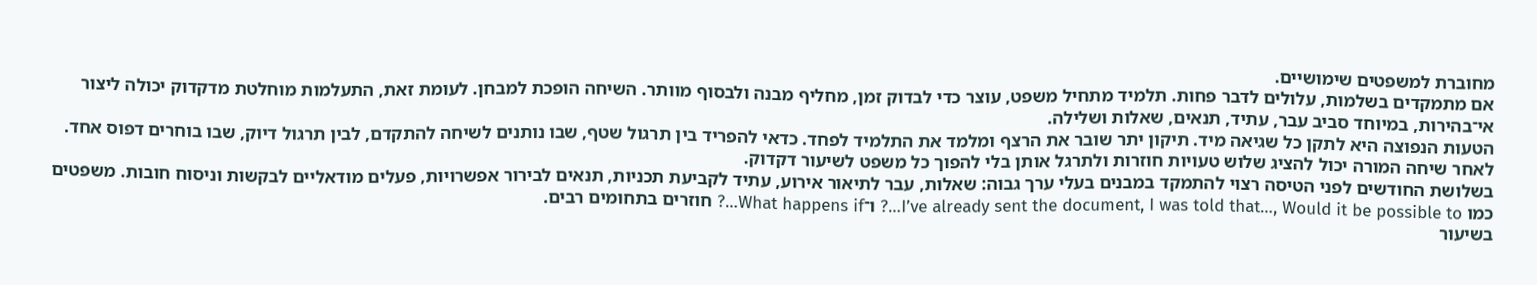מחוברת למשפטים שימושיים.
אם מתמקדים בשלמות, עלולים לדבר פחות. תלמיד מתחיל משפט, עוצר כדי לבדוק זמן, מחליף מבנה ולבסוף מוותר. השיחה הופכת למבחן. לעומת זאת, התעלמות מוחלטת מדקדוק יכולה ליצור אי־בהירות, במיוחד סביב עבר, עתיד, תנאים, שאלות ושלילה.
הטעות הנפוצה היא לתקן כל שגיאה מיד. תיקון יתר שובר את הרצף ומלמד את התלמיד לפחד. כדאי להפריד בין תרגול שטף, שבו נותנים לשיחה להתקדם, לבין תרגול דיוק, שבו בוחרים דפוס אחד. לאחר שיחה המורה יכול להציג שלוש טעויות חוזרות ולתרגל אותן בלי להפוך כל משפט לשיעור דקדוק.
בשלושת החודשים לפני הטיסה רצוי להתמקד במבנים בעלי ערך גבוה: שאלות, עבר לתיאור אירוע, עתיד לקביעת תכניות, תנאים לבירור אפשרויות, פעלים מודאליים לבקשות וניסוח חובות. משפטים כמו I’ve already sent the document, I was told that…, Would it be possible to…? ו־What happens if…? חוזרים בתחומים רבים.
בשיעור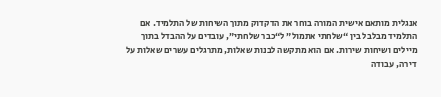אנגלית מותאם אישית המורה בוחר את הדקדוק מתוך השיחות של התלמיד. אם התלמיד מבלבל בין “שלחתי אתמול” ל“כבר שלחתי”, עובדים על ההבדל בתוך מיילים ושיחות שירות. אם הוא מתקשה לבנות שאלות, מתרגלים עשרים שאלות על דירה, עבודה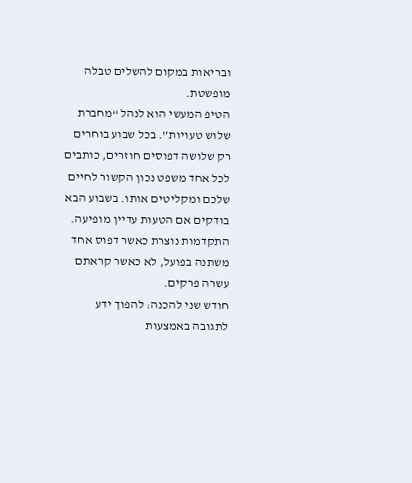ובריאות במקום להשלים טבלה מופשטת.
הטיפ המעשי הוא לנהל “מחברת שלוש טעויות”. בכל שבוע בוחרים רק שלושה דפוסים חוזרים, כותבים לכל אחד משפט נכון הקשור לחיים שלכם ומקליטים אותו. בשבוע הבא בודקים אם הטעות עדיין מופיעה. התקדמות נוצרת כאשר דפוס אחד משתנה בפועל, לא כאשר קראתם עשרה פרקים.
חודש שני להכנה: להפוך ידע לתגובה באמצעות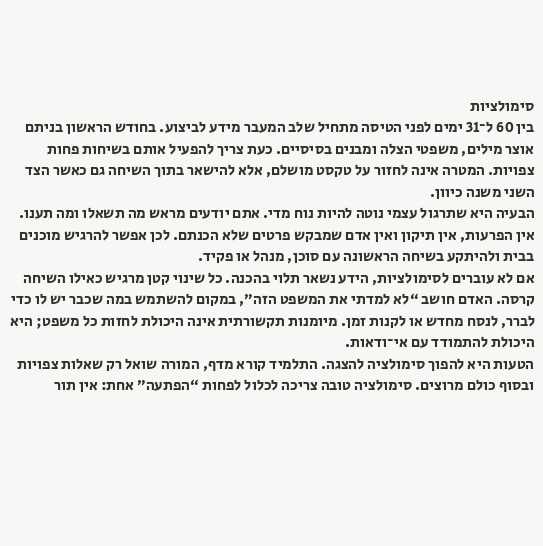סימולציות
בין 60 ל־31 ימים לפני הטיסה מתחיל שלב המעבר מידע לביצוע. בחודש הראשון בניתם אוצר מילים, משפטי הצלה ומבנים בסיסיים. כעת צריך להפעיל אותם בשיחות פחות צפויות. המטרה אינה לחזור על טקסט מושלם, אלא להישאר בתוך השיחה גם כאשר הצד השני משנה כיוון.
הבעיה היא שתרגול עצמי נוטה להיות נוח מדי. אתם יודעים מראש מה תשאלו ומה תענו. אין הפרעות, אין תיקון ואין אדם שמבקש פרטים שלא הכנתם. לכן אפשר להרגיש מוכנים בבית ולהיתקע בשיחה הראשונה עם סוכן, מנהל או פקיד.
אם לא עוברים לסימולציות, הידע נשאר תלוי בהכנה. כל שינוי קטן מרגיש כאילו השיחה קרסה. האדם חושב “לא למדתי את המשפט הזה”, במקום להשתמש במה שכבר יש לו כדי לברר, לנסח מחדש או לקנות זמן. מיומנות תקשורתית אינה היכולת לחזות כל משפט; היא היכולת להתמודד עם אי־ודאות.
הטעות היא להפוך סימולציה להצגה. התלמיד קורא מדף, המורה שואל רק שאלות צפויות ובסוף כולם מרוצים. סימולציה טובה צריכה לכלול לפחות “הפתעה” אחת: אין תור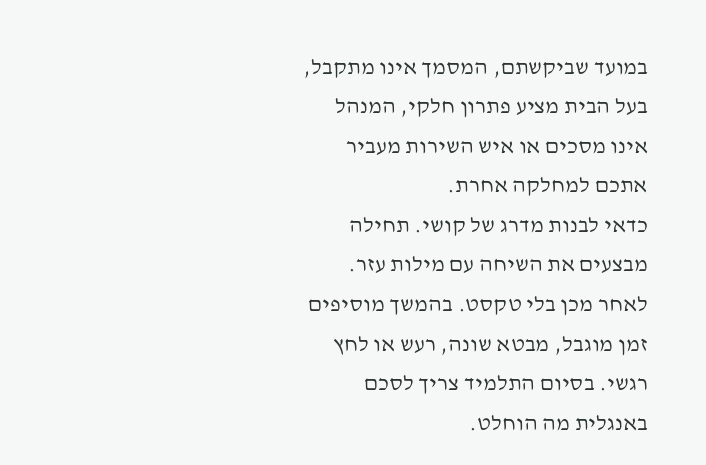במועד שביקשתם, המסמך אינו מתקבל, בעל הבית מציע פתרון חלקי, המנהל אינו מסכים או איש השירות מעביר אתכם למחלקה אחרת.
כדאי לבנות מדרג של קושי. תחילה מבצעים את השיחה עם מילות עזר. לאחר מכן בלי טקסט. בהמשך מוסיפים זמן מוגבל, מבטא שונה, רעש או לחץ רגשי. בסיום התלמיד צריך לסכם באנגלית מה הוחלט.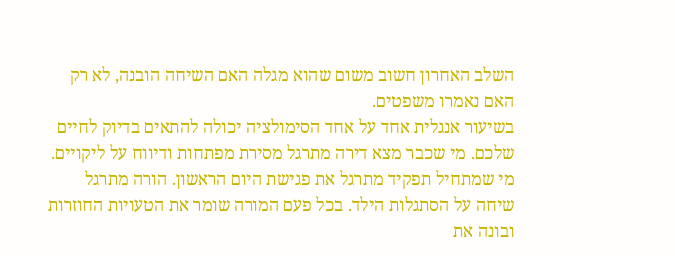השלב האחרון חשוב משום שהוא מגלה האם השיחה הובנה, לא רק האם נאמרו משפטים.
בשיעור אנגלית אחד על אחד הסימולציה יכולה להתאים בדיוק לחיים שלכם. מי שכבר מצא דירה מתרגל מסירת מפתחות ודיווח על ליקויים. מי שמתחיל תפקיד מתרגל את פגישת היום הראשון. הורה מתרגל שיחה על הסתגלות הילד. בכל פעם המורה שומר את הטעויות החוזרות ובונה את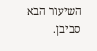השיעור הבא סביבן.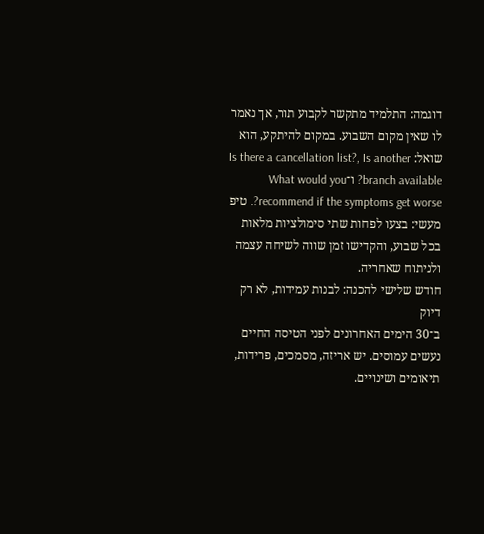דוגמה: התלמיד מתקשר לקבוע תור, אך נאמר לו שאין מקום השבוע. במקום להיתקע, הוא שואל: Is there a cancellation list?, Is another branch available? ו־What would you recommend if the symptoms get worse?. טיפ מעשי: בצעו לפחות שתי סימולציות מלאות בכל שבוע, והקדישו זמן שווה לשיחה עצמה ולניתוח שאחריה.
חודש שלישי להכנה: לבנות עמידות, לא רק דיוק
ב־30 הימים האחרונים לפני הטיסה החיים נעשים עמוסים. יש אריזה, מסמכים, פרידות, תיאומים ושינויים.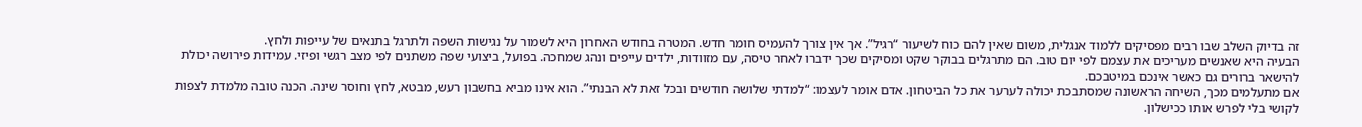זה בדיוק השלב שבו רבים מפסיקים ללמוד אנגלית, משום שאין להם כוח לשיעור “רגיל”. אך אין צורך להעמיס חומר חדש. המטרה בחודש האחרון היא לשמור על נגישות השפה ולתרגל בתנאים של עייפות ולחץ.
הבעיה היא שאנשים מעריכים את עצמם לפי יום טוב. הם מתרגלים בבוקר שקט ומסיקים שכך ידברו לאחר טיסה, עם מזוודות, ילדים עייפים ונהג שמחכה. בפועל, ביצועי שפה משתנים לפי מצב רגשי ופיזי. עמידות פירושה יכולת להישאר ברורים גם כאשר אינכם במיטבכם.
אם מתעלמים מכך, השיחה הראשונה שמסתבכת יכולה לערער את כל הביטחון. אדם אומר לעצמו: “למדתי שלושה חודשים ובכל זאת לא הבנתי”. הוא אינו מביא בחשבון רעש, מבטא, לחץ וחוסר שינה. הכנה טובה מלמדת לצפות לקושי בלי לפרש אותו ככישלון.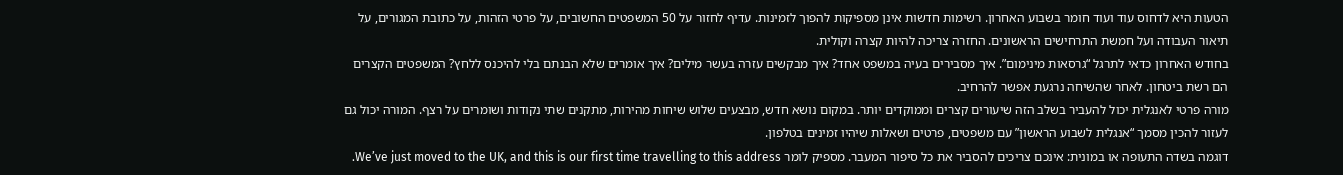הטעות היא לדחוס עוד ועוד חומר בשבוע האחרון. רשימות חדשות אינן מספיקות להפוך לזמינות. עדיף לחזור על 50 המשפטים החשובים, על פרטי הזהות, על כתובת המגורים, על תיאור העבודה ועל חמשת התרחישים הראשונים. החזרה צריכה להיות קצרה וקולית.
בחודש האחרון כדאי לתרגל “גרסאות מינימום”. איך מסבירים בעיה במשפט אחד? איך מבקשים עזרה בעשר מילים? איך אומרים שלא הבנתם בלי להיכנס ללחץ? המשפטים הקצרים הם רשת ביטחון. לאחר שהשיחה נרגעת אפשר להרחיב.
מורה פרטי לאנגלית יכול להעביר בשלב הזה שיעורים קצרים וממוקדים יותר. במקום נושא חדש, מבצעים שלוש שיחות מהירות, מתקנים שתי נקודות ושומרים על רצף. המורה יכול גם לעזור להכין מסמך “אנגלית לשבוע הראשון” עם משפטים, פרטים ושאלות שיהיו זמינים בטלפון.
דוגמה בשדה התעופה או במונית: אינכם צריכים להסביר את כל סיפור המעבר. מספיק לומר We’ve just moved to the UK, and this is our first time travelling to this address.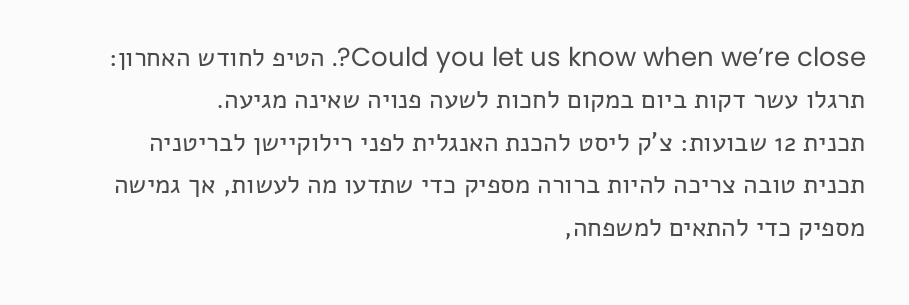Could you let us know when we’re close?. הטיפ לחודש האחרון: תרגלו עשר דקות ביום במקום לחכות לשעה פנויה שאינה מגיעה.
תכנית 12 שבועות: צ'ק ליסט להכנת האנגלית לפני רילוקיישן לבריטניה
תכנית טובה צריכה להיות ברורה מספיק כדי שתדעו מה לעשות, אך גמישה מספיק כדי להתאים למשפחה,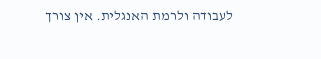לעבודה ולרמת האנגלית. אין צורך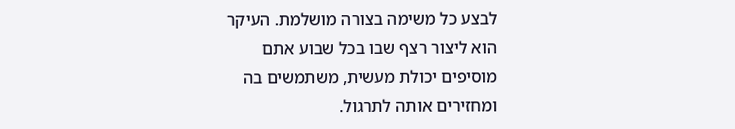לבצע כל משימה בצורה מושלמת. העיקר הוא ליצור רצף שבו בכל שבוע אתם מוסיפים יכולת מעשית, משתמשים בה ומחזירים אותה לתרגול.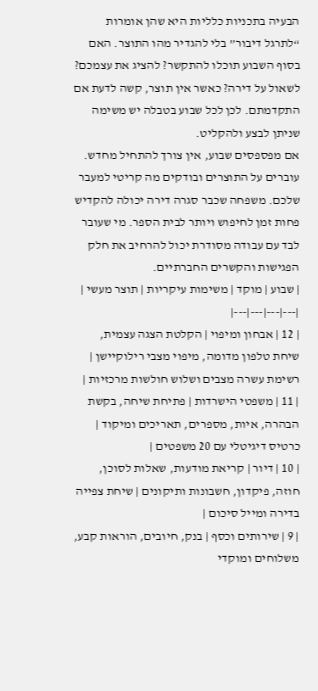הבעיה בתכניות כלליות היא שהן אומרות “לתרגל דיבור” בלי להגדיר מהו התוצר. האם בסוף השבוע תוכלו להתקשר? להציג את עצמכם? לשאול על דירה? כאשר אין תוצר, קשה לדעת אם התקדמתם. לכן לכל שבוע בטבלה יש משימה שניתן לבצע ולהקליט.
אם מפספסים שבוע, אין צורך להתחיל מחדש. עוברים על התוצרים ובודקים מה קריטי למעבר שלכם. משפחה שכבר סגרה דירה יכולה להקדיש פחות זמן לחיפוש ויותר לבית הספר. מי שעובר לבד עם עבודה מסודרת יכול להרחיב את חלק הפגישות והקשרים החברתיים.
| שבוע | מוקד | משימות עיקריות | תוצר מעשי |
|---|---|---|---|
| 12 | אבחון ומיפוי | הקלטת הצגה עצמית, שיחת טלפון מדומה, מיפוי מצבי רילוקיישן | רשימת עשרה מצבים ושלוש חולשות מרכזיות |
| 11 | משפטי הישרדות | פתיחת שיחה, בקשת הבהרה, איות, מספרים, תאריכים ומיקוד | כרטיס דיגיטלי עם 20 משפטים |
| 10 | דיור | קריאת מודעות, שאלות לסוכן, חוזה, פיקדון, חשבונות ותיקונים | שיחת צפייה בדירה ומייל סיכום |
| 9 | שירותים וכסף | בנק, חיובים, הוראות קבע, משלוחים ומוקדי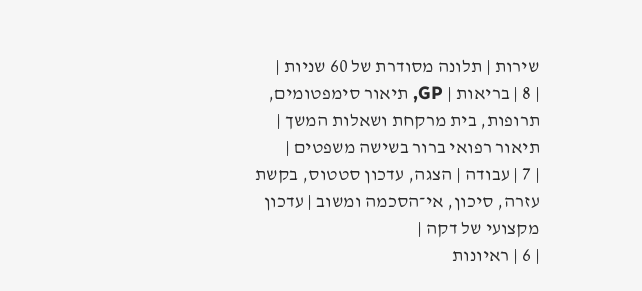שירות | תלונה מסודרת של 60 שניות |
| 8 | בריאות | GP, תיאור סימפטומים, תרופות, בית מרקחת ושאלות המשך | תיאור רפואי ברור בשישה משפטים |
| 7 | עבודה | הצגה, עדכון סטטוס, בקשת עזרה, סיכון, אי־הסכמה ומשוב | עדכון מקצועי של דקה |
| 6 | ראיונות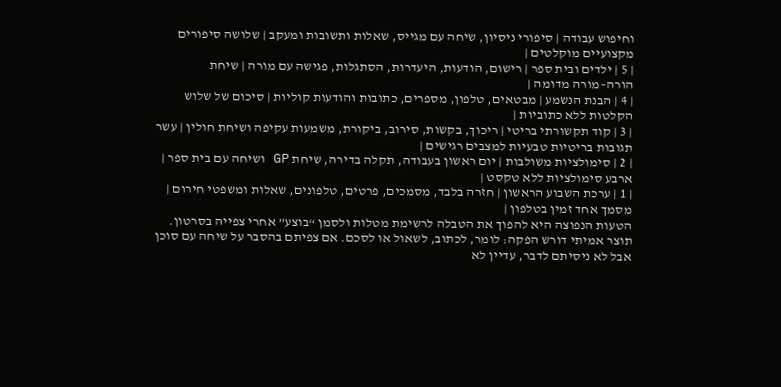וחיפוש עבודה | סיפורי ניסיון, שיחה עם מגייס, שאלות ותשובות ומעקב | שלושה סיפורים מקצועיים מוקלטים |
| 5 | ילדים ובית ספר | רישום, הודעות, היעדרות, הסתגלות, פגישה עם מורה | שיחת הורה–מורה מדומה |
| 4 | הבנת הנשמע | מבטאים, טלפון, מספרים, כתובות והודעות קוליות | סיכום של שלוש הקלטות ללא כתוביות |
| 3 | קוד תקשורתי בריטי | ריכוך, בקשות, סירוב, ביקורת, משמעות עקיפה ושיחת חולין | עשר תגובות בריטיות טבעיות למצבים רגישים |
| 2 | סימולציות משולבות | יום ראשון בעבודה, תקלה בדירה, שיחת GP ושיחה עם בית ספר | ארבע סימולציות ללא טקסט |
| 1 | ערכת השבוע הראשון | חזרה בלבד, מסמכים, פרטים, טלפונים, שאלות ומשפטי חירום | מסמך אחד זמין בטלפון |
הטעות הנפוצה היא להפוך את הטבלה לרשימת מטלות ולסמן “בוצע” אחרי צפייה בסרטון. תוצר אמיתי דורש הפקה: לומר, לכתוב, לשאול או לסכם. אם צפיתם בהסבר על שיחה עם סוכן אבל לא ניסיתם לדבר, עדיין לא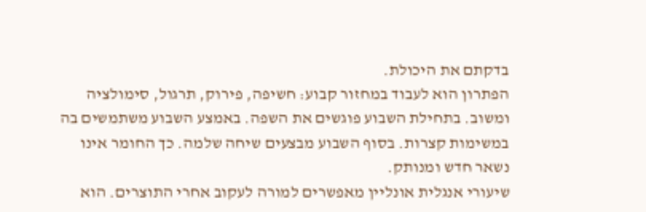בדקתם את היכולת.
הפתרון הוא לעבוד במחזור קבוע: חשיפה, פירוק, תרגול, סימולציה ומשוב. בתחילת השבוע פוגשים את השפה. באמצע השבוע משתמשים בה במשימות קצרות. בסוף השבוע מבצעים שיחה שלמה. כך החומר אינו נשאר חדש ומנותק.
שיעורי אנגלית אונליין מאפשרים למורה לעקוב אחרי התוצרים. הוא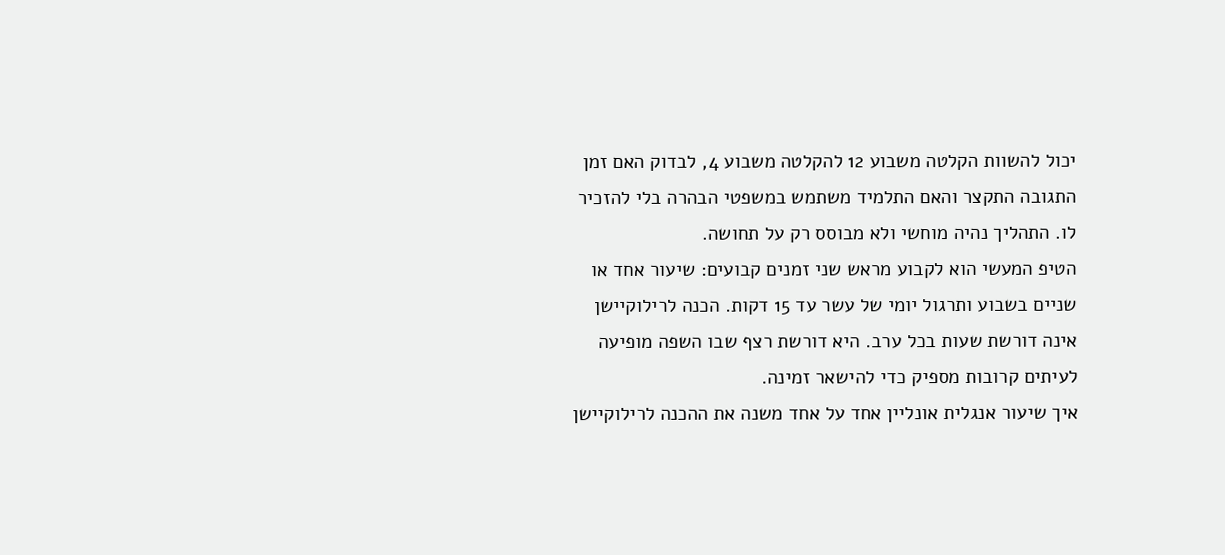יכול להשוות הקלטה משבוע 12 להקלטה משבוע 4, לבדוק האם זמן התגובה התקצר והאם התלמיד משתמש במשפטי הבהרה בלי להזכיר לו. התהליך נהיה מוחשי ולא מבוסס רק על תחושה.
הטיפ המעשי הוא לקבוע מראש שני זמנים קבועים: שיעור אחד או שניים בשבוע ותרגול יומי של עשר עד 15 דקות. הכנה לרילוקיישן אינה דורשת שעות בכל ערב. היא דורשת רצף שבו השפה מופיעה לעיתים קרובות מספיק כדי להישאר זמינה.
איך שיעור אנגלית אונליין אחד על אחד משנה את ההכנה לרילוקיישן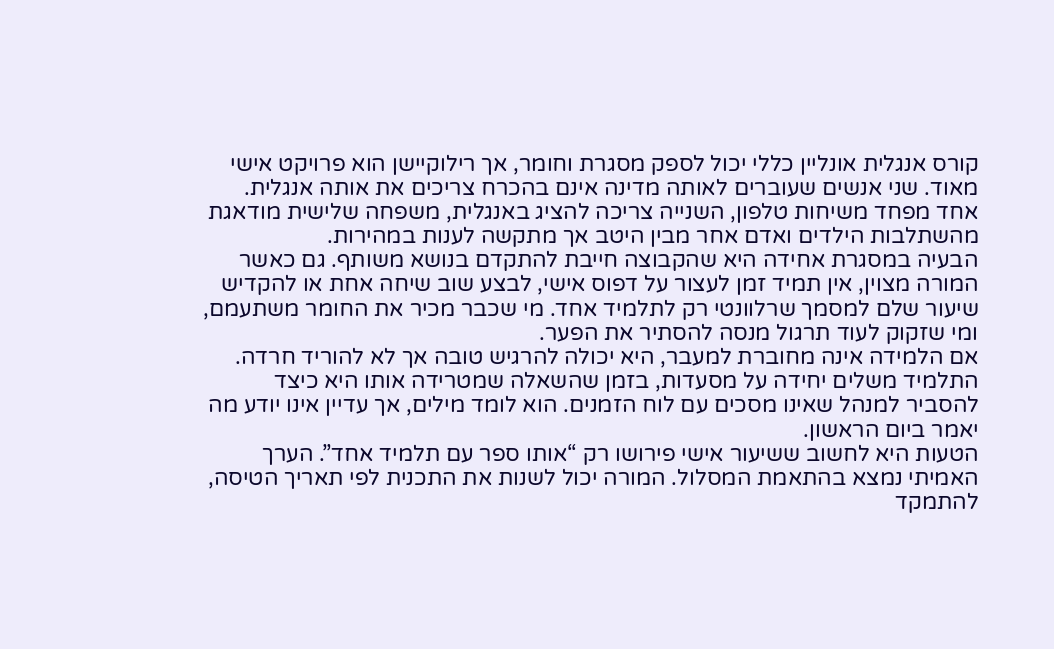קורס אנגלית אונליין כללי יכול לספק מסגרת וחומר, אך רילוקיישן הוא פרויקט אישי מאוד. שני אנשים שעוברים לאותה מדינה אינם בהכרח צריכים את אותה אנגלית. אחד מפחד משיחות טלפון, השנייה צריכה להציג באנגלית, משפחה שלישית מודאגת מהשתלבות הילדים ואדם אחר מבין היטב אך מתקשה לענות במהירות.
הבעיה במסגרת אחידה היא שהקבוצה חייבת להתקדם בנושא משותף. גם כאשר המורה מצוין, אין תמיד זמן לעצור על דפוס אישי, לבצע שוב שיחה אחת או להקדיש שיעור שלם למסמך שרלוונטי רק לתלמיד אחד. מי שכבר מכיר את החומר משתעמם, ומי שזקוק לעוד תרגול מנסה להסתיר את הפער.
אם הלמידה אינה מחוברת למעבר, היא יכולה להרגיש טובה אך לא להוריד חרדה. התלמיד משלים יחידה על מסעדות, בזמן שהשאלה שמטרידה אותו היא כיצד להסביר למנהל שאינו מסכים עם לוח הזמנים. הוא לומד מילים, אך עדיין אינו יודע מה יאמר ביום הראשון.
הטעות היא לחשוב ששיעור אישי פירושו רק “אותו ספר עם תלמיד אחד”. הערך האמיתי נמצא בהתאמת המסלול. המורה יכול לשנות את התכנית לפי תאריך הטיסה, להתמקד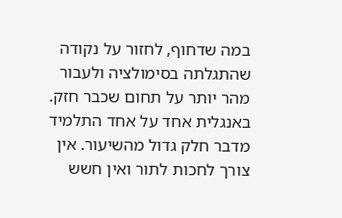במה שדחוף, לחזור על נקודה שהתגלתה בסימולציה ולעבור מהר יותר על תחום שכבר חזק.
באנגלית אחד על אחד התלמיד מדבר חלק גדול מהשיעור. אין צורך לחכות לתור ואין חשש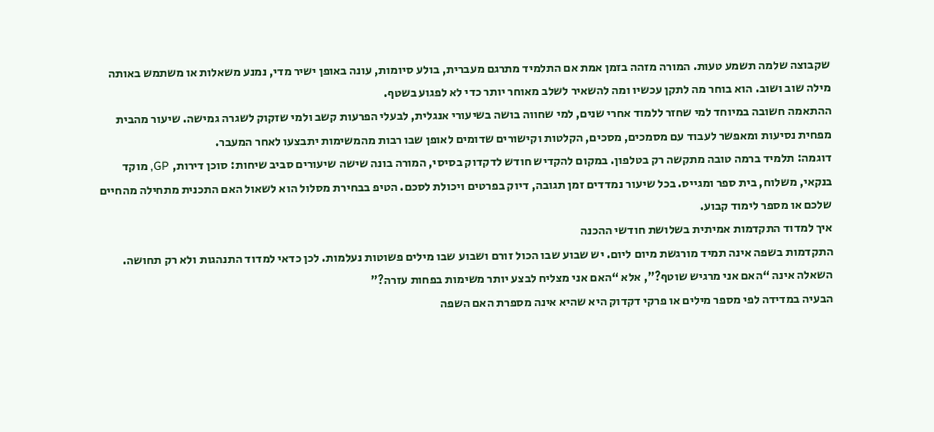שקבוצה שלמה תשמע טעות. המורה מזהה בזמן אמת אם התלמיד מתרגם מעברית, בולע סיומות, עונה באופן ישיר מדי, נמנע משאלות או משתמש באותה מילה שוב ושוב. הוא בוחר מה לתקן עכשיו ומה להשאיר לשלב מאוחר יותר כדי לא לפגוע בשטף.
ההתאמה חשובה במיוחד למי שחזר ללמוד אחרי שנים, למי שחווה בושה בשיעורי אנגלית, לבעלי הפרעות קשב ולמי שזקוק לשגרה גמישה. שיעור מהבית מפחית נסיעות ומאפשר לעבוד עם מסמכים, מסכים, הקלטות וקישורים שדומים לאופן שבו רבות מהמשימות יתבצעו לאחר המעבר.
דוגמה: תלמיד ברמה טובה מתקשה רק בטלפון. במקום להקדיש חודש לדקדוק בסיסי, המורה בונה שישה שיעורים סביב שיחות: סוכן דירות, GP, מוקד בנקאי, משלוח, בית ספר ומגייס. בכל שיעור נמדדים זמן תגובה, דיוק בפרטים ויכולת לסכם. הטיפ בבחירת מסלול הוא לשאול האם התכנית מתחילה מהחיים שלכם או מספר לימוד קבוע.
איך למדוד התקדמות אמיתית בשלושת חודשי ההכנה
התקדמות בשפה אינה תמיד מורגשת מיום ליום. יש שבוע שבו הכול זורם ושבוע שבו מילים פשוטות נעלמות. לכן כדאי למדוד התנהגות ולא רק תחושה. השאלה אינה “האם אני מרגיש שוטף?”, אלא “האם אני מצליח לבצע יותר משימות בפחות עזרה?”
הבעיה במדידה לפי מספר מילים או פרקי דקדוק היא שהיא אינה מספרת האם השפה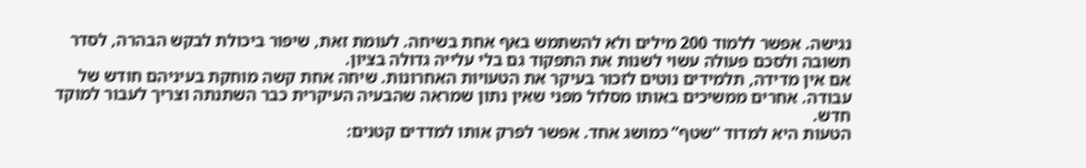נגישה. אפשר ללמוד 200 מילים ולא להשתמש באף אחת בשיחה. לעומת זאת, שיפור ביכולת לבקש הבהרה, לסדר תשובה ולסכם פעולה עשוי לשנות את התפקוד גם בלי עלייה גדולה בציון.
אם אין מדידה, תלמידים נוטים לזכור בעיקר את הטעויות האחרונות. שיחה אחת קשה מוחקת בעיניהם חודש של עבודה. אחרים ממשיכים באותו מסלול מפני שאין נתון שמראה שהבעיה העיקרית כבר השתנתה וצריך לעבור למוקד חדש.
הטעות היא למדוד “שטף” כמושג אחד. אפשר לפרק אותו למדדים קטנים: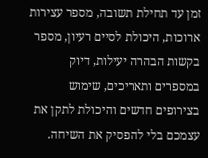זמן עד תחילת תשובה, מספר עצירות ארוכות, היכולת לסיים רעיון, מספר בקשות הבהרה יעילות, דיוק במספרים ותאריכים, שימוש בצירופים חדשים והיכולת לתקן את עצמכם בלי להפסיק את השיחה.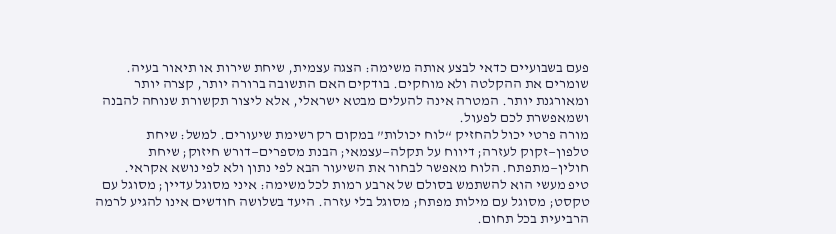פעם בשבועיים כדאי לבצע אותה משימה: הצגה עצמית, שיחת שירות או תיאור בעיה. שומרים את ההקלטה ולא מוחקים. בודקים האם התשובה ברורה יותר, קצרה יותר ומאורגנת יותר. המטרה אינה להעלים מבטא ישראלי, אלא ליצור תקשורת שנוחה להבנה ושמאפשרת לכם לפעול.
מורה פרטי יכול להחזיק “לוח יכולות” במקום רק רשימת שיעורים. למשל: שיחת טלפון—זקוק לעזרה; דיווח על תקלה—עצמאי; הבנת מספרים—דורש חיזוק; שיחת חולין—מתפתח. הלוח מאפשר לבחור את השיעור הבא לפי נתון ולא לפי נושא אקראי.
טיפ מעשי הוא להשתמש בסולם של ארבע רמות לכל משימה: איני מסוגל עדיין; מסוגל עם טקסט; מסוגל עם מילות מפתח; מסוגל בלי עזרה. היעד בשלושה חודשים אינו להגיע לרמה הרביעית בכל תחום.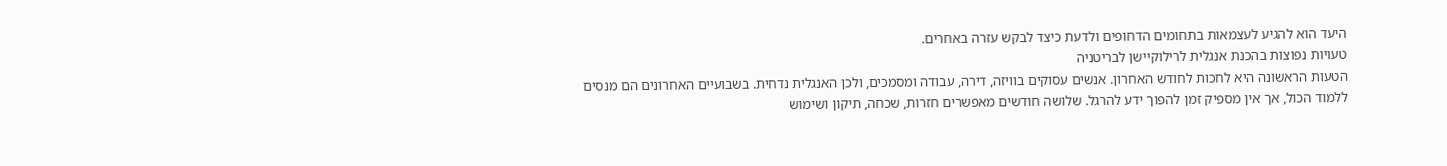היעד הוא להגיע לעצמאות בתחומים הדחופים ולדעת כיצד לבקש עזרה באחרים.
טעויות נפוצות בהכנת אנגלית לרילוקיישן לבריטניה
הטעות הראשונה היא לחכות לחודש האחרון. אנשים עסוקים בוויזה, דירה, עבודה ומסמכים, ולכן האנגלית נדחית. בשבועיים האחרונים הם מנסים ללמוד הכול, אך אין מספיק זמן להפוך ידע להרגל. שלושה חודשים מאפשרים חזרות, שכחה, תיקון ושימוש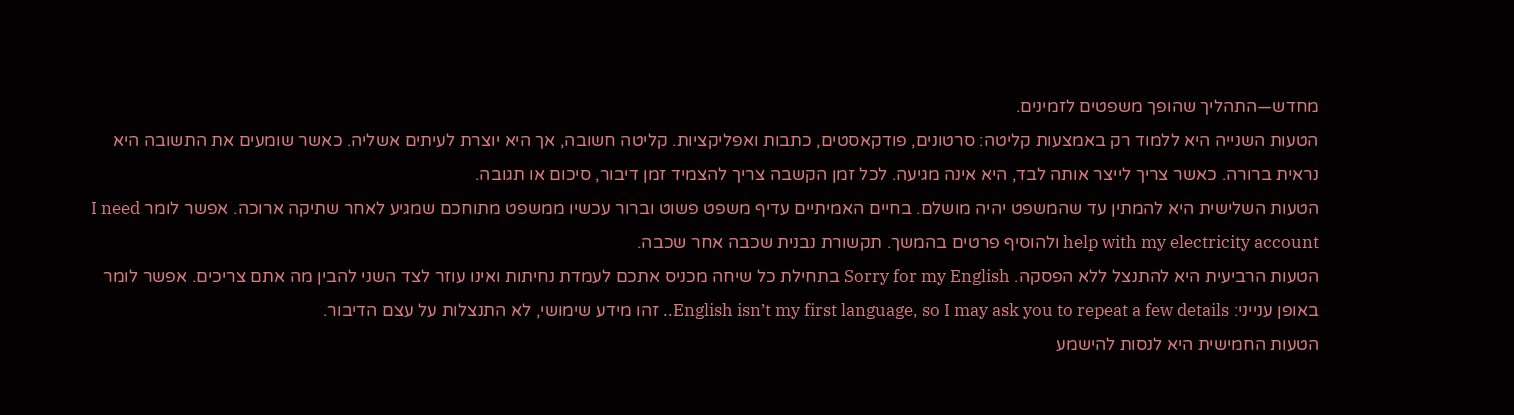מחדש—התהליך שהופך משפטים לזמינים.
הטעות השנייה היא ללמוד רק באמצעות קליטה: סרטונים, פודקאסטים, כתבות ואפליקציות. קליטה חשובה, אך היא יוצרת לעיתים אשליה. כאשר שומעים את התשובה היא נראית ברורה. כאשר צריך לייצר אותה לבד, היא אינה מגיעה. לכל זמן הקשבה צריך להצמיד זמן דיבור, סיכום או תגובה.
הטעות השלישית היא להמתין עד שהמשפט יהיה מושלם. בחיים האמיתיים עדיף משפט פשוט וברור עכשיו ממשפט מתוחכם שמגיע לאחר שתיקה ארוכה. אפשר לומר I need help with my electricity account ולהוסיף פרטים בהמשך. תקשורת נבנית שכבה אחר שכבה.
הטעות הרביעית היא להתנצל ללא הפסקה. Sorry for my English בתחילת כל שיחה מכניס אתכם לעמדת נחיתות ואינו עוזר לצד השני להבין מה אתם צריכים. אפשר לומר באופן ענייני: English isn’t my first language, so I may ask you to repeat a few details.. זהו מידע שימושי, לא התנצלות על עצם הדיבור.
הטעות החמישית היא לנסות להישמע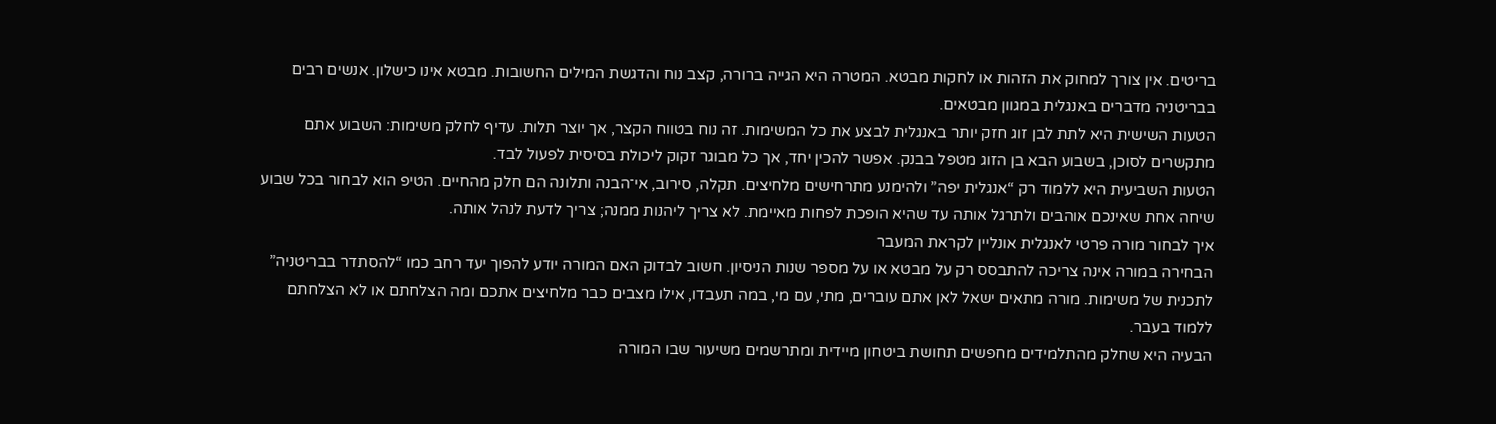בריטים. אין צורך למחוק את הזהות או לחקות מבטא. המטרה היא הגייה ברורה, קצב נוח והדגשת המילים החשובות. מבטא אינו כישלון. אנשים רבים בבריטניה מדברים באנגלית במגוון מבטאים.
הטעות השישית היא לתת לבן זוג חזק יותר באנגלית לבצע את כל המשימות. זה נוח בטווח הקצר, אך יוצר תלות. עדיף לחלק משימות: השבוע אתם מתקשרים לסוכן, בשבוע הבא בן הזוג מטפל בבנק. אפשר להכין יחד, אך כל מבוגר זקוק ליכולת בסיסית לפעול לבד.
הטעות השביעית היא ללמוד רק “אנגלית יפה” ולהימנע מתרחישים מלחיצים. תקלה, סירוב, אי־הבנה ותלונה הם חלק מהחיים. הטיפ הוא לבחור בכל שבוע שיחה אחת שאינכם אוהבים ולתרגל אותה עד שהיא הופכת לפחות מאיימת. לא צריך ליהנות ממנה; צריך לדעת לנהל אותה.
איך לבחור מורה פרטי לאנגלית אונליין לקראת המעבר
הבחירה במורה אינה צריכה להתבסס רק על מבטא או על מספר שנות הניסיון. חשוב לבדוק האם המורה יודע להפוך יעד רחב כמו “להסתדר בבריטניה” לתכנית של משימות. מורה מתאים ישאל לאן אתם עוברים, מתי, עם מי, במה תעבדו, אילו מצבים כבר מלחיצים אתכם ומה הצלחתם או לא הצלחתם ללמוד בעבר.
הבעיה היא שחלק מהתלמידים מחפשים תחושת ביטחון מיידית ומתרשמים משיעור שבו המורה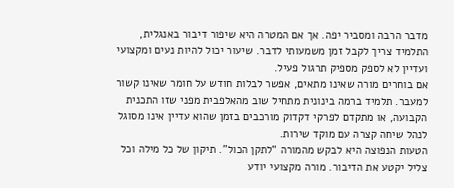מדבר הרבה ומסביר יפה. אך אם המטרה היא שיפור דיבור באנגלית, התלמיד צריך לקבל זמן משמעותי לדבר. שיעור יכול להיות נעים ומקצועי ועדיין לא לספק מספיק תרגול פעיל.
אם בוחרים מורה שאינו מתאים, אפשר לבלות חודש על חומר שאינו קשור למעבר. תלמיד ברמה בינונית מתחיל שוב מהאלפבית מפני שזו התכנית הקבועה, או מתקדם לפרקי דקדוק מורכבים בזמן שהוא עדיין אינו מסוגל לנהל שיחה קצרה עם מוקד שירות.
הטעות הנפוצה היא לבקש מהמורה “לתקן הכול”. תיקון של כל מילה וכל צליל יקטע את הדיבור. מורה מקצועי יודע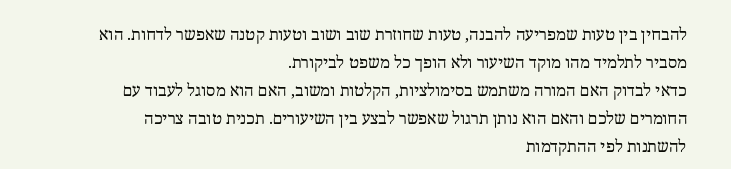להבחין בין טעות שמפריעה להבנה, טעות שחוזרת שוב ושוב וטעות קטנה שאפשר לדחות. הוא מסביר לתלמיד מהו מוקד השיעור ולא הופך כל משפט לביקורת.
כדאי לבדוק האם המורה משתמש בסימולציות, הקלטות ומשוב, האם הוא מסוגל לעבוד עם החומרים שלכם והאם הוא נותן תרגול שאפשר לבצע בין השיעורים. תכנית טובה צריכה להשתנות לפי ההתקדמות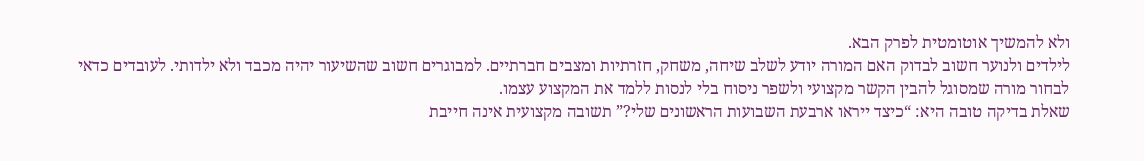ולא להמשיך אוטומטית לפרק הבא.
לילדים ולנוער חשוב לבדוק האם המורה יודע לשלב שיחה, משחק, חזרתיות ומצבים חברתיים. למבוגרים חשוב שהשיעור יהיה מכבד ולא ילדותי. לעובדים כדאי לבחור מורה שמסוגל להבין הקשר מקצועי ולשפר ניסוח בלי לנסות ללמד את המקצוע עצמו.
שאלת בדיקה טובה היא: “כיצד ייראו ארבעת השבועות הראשונים שלי?” תשובה מקצועית אינה חייבת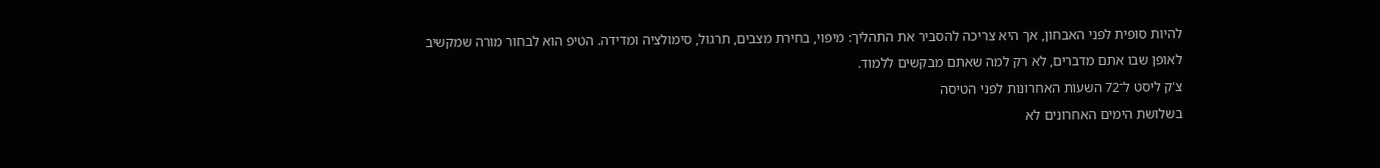להיות סופית לפני האבחון, אך היא צריכה להסביר את התהליך: מיפוי, בחירת מצבים, תרגול, סימולציה ומדידה. הטיפ הוא לבחור מורה שמקשיב לאופן שבו אתם מדברים, לא רק למה שאתם מבקשים ללמוד.
צ'ק ליסט ל־72 השעות האחרונות לפני הטיסה
בשלושת הימים האחרונים לא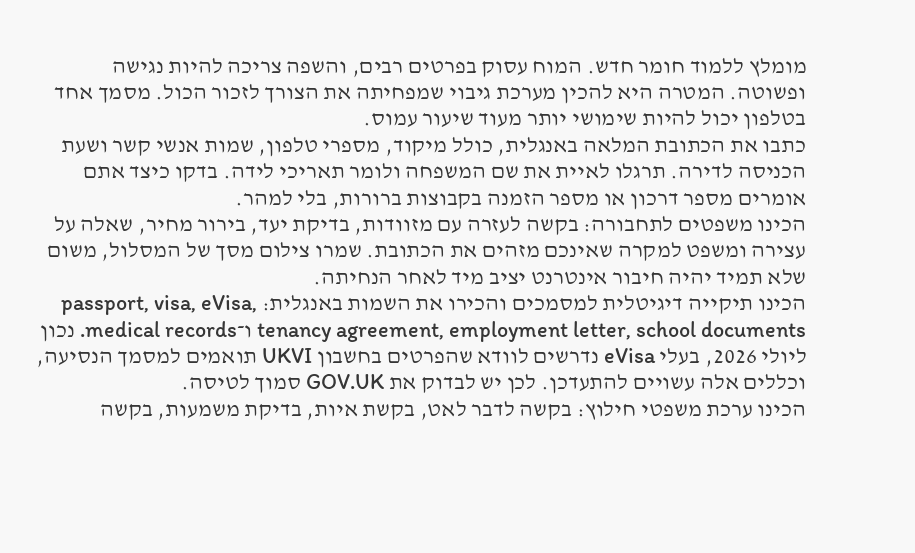מומלץ ללמוד חומר חדש. המוח עסוק בפרטים רבים, והשפה צריכה להיות נגישה ופשוטה. המטרה היא להכין מערכת גיבוי שמפחיתה את הצורך לזכור הכול. מסמך אחד בטלפון יכול להיות שימושי יותר מעוד שיעור עמוס.
כתבו את הכתובת המלאה באנגלית, כולל מיקוד, מספרי טלפון, שמות אנשי קשר ושעת הכניסה לדירה. תרגלו לאיית את שם המשפחה ולומר תאריכי לידה. בדקו כיצד אתם אומרים מספר דרכון או מספר הזמנה בקבוצות ברורות, בלי למהר.
הכינו משפטים לתחבורה: בקשה לעזרה עם מזוודות, בדיקת יעד, בירור מחיר, שאלה על עצירה ומשפט למקרה שאינכם מזהים את הכתובת. שמרו צילום מסך של המסלול, משום שלא תמיד יהיה חיבור אינטרנט יציב מיד לאחר הנחיתה.
הכינו תיקייה דיגיטלית למסמכים והכירו את השמות באנגלית: passport, visa, eVisa, tenancy agreement, employment letter, school documents ו־medical records. נכון ליולי 2026, בעלי eVisa נדרשים לוודא שהפרטים בחשבון UKVI תואמים למסמך הנסיעה, וכללים אלה עשויים להתעדכן. לכן יש לבדוק את GOV.UK סמוך לטיסה.
הכינו ערכת משפטי חילוץ: בקשה לדבר לאט, בקשת איות, בדיקת משמעות, בקשה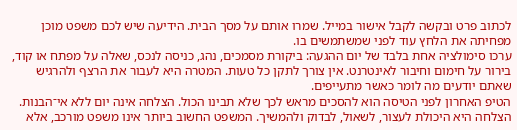לכתוב פרט ובקשה לקבל אישור במייל. שמרו אותם על מסך הבית. הידיעה שיש לכם משפט מוכן מפחיתה את הלחץ עוד לפני שמשתמשים בו.
ערכו סימולציה אחת בלבד של יום ההגעה: ביקורת מסמכים, נהג, כניסה לנכס, שאלה על מפתח או קוד, בירור על חימום וחיבור לאינטרנט. אין צורך לתקן כל טעות. המטרה היא לעבור את הרצף ולהרגיש שאתם יודעים מה לומר כאשר מתעייפים.
הטיפ האחרון לפני הטיסה הוא להסכים מראש לכך שלא תבינו הכול. הצלחה אינה יום ללא אי־הבנות. הצלחה היא היכולת לעצור, לשאול, לבדוק ולהמשיך. המשפט החשוב ביותר אינו משפט מורכב, אלא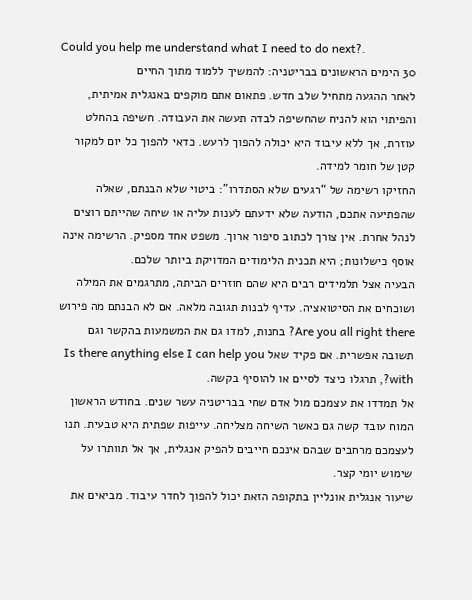Could you help me understand what I need to do next?.
30 הימים הראשונים בבריטניה: להמשיך ללמוד מתוך החיים
לאחר ההגעה מתחיל שלב חדש. פתאום אתם מוקפים באנגלית אמיתית, והפיתוי הוא להניח שהחשיפה לבדה תעשה את העבודה. חשיפה בהחלט עוזרת, אך ללא עיבוד היא יכולה להפוך לרעש. כדאי להפוך כל יום למקור קטן של חומר למידה.
החזיקו רשימה של “רגעים שלא הסתדרו”: ביטוי שלא הבנתם, שאלה שהפתיעה אתכם, הודעה שלא ידעתם לענות עליה או שיחה שהייתם רוצים לנהל אחרת. אין צורך לכתוב סיפור ארוך. משפט אחד מספיק. הרשימה אינה אוסף כישלונות; היא תכנית הלימודים המדויקת ביותר שלכם.
הבעיה אצל תלמידים רבים היא שהם חוזרים הביתה, מתרגמים את המילה ושוכחים את הסיטואציה. עדיף לבנות תגובה מלאה. אם לא הבנתם מה פירוש Are you all right there? בחנות, למדו גם את המשמעות בהקשר וגם תשובה אפשרית. אם פקיד שאל Is there anything else I can help you with?, תרגלו כיצד לסיים או להוסיף בקשה.
אל תמדדו את עצמכם מול אדם שחי בבריטניה עשר שנים. בחודש הראשון המוח עובד קשה גם כאשר השיחה מצליחה. עייפות שפתית היא טבעית. תנו לעצמכם מרחבים שבהם אינכם חייבים להפיק אנגלית, אך אל תוותרו על שימוש יומי קצר.
שיעור אנגלית אונליין בתקופה הזאת יכול להפוך לחדר עיבוד. מביאים את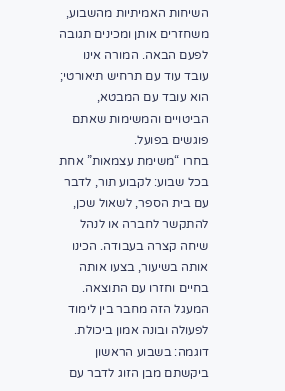השיחות האמיתיות מהשבוע, משחזרים אותן ומכינים תגובה לפעם הבאה. המורה אינו עובד עוד עם תרחיש תיאורטי; הוא עובד עם המבטא, הביטויים והמשימות שאתם פוגשים בפועל.
בחרו “משימת עצמאות” אחת בכל שבוע: לקבוע תור, לדבר עם בית הספר, לשאול שכן, להתקשר לחברה או לנהל שיחה קצרה בעבודה. הכינו אותה בשיעור, בצעו אותה בחיים וחזרו עם התוצאה. המעגל הזה מחבר בין לימוד לפעולה ובונה אמון ביכולת.
דוגמה: בשבוע הראשון ביקשתם מבן הזוג לדבר עם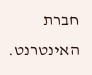חברת האינטרנט.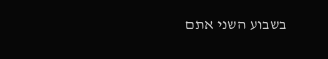בשבוע השני אתם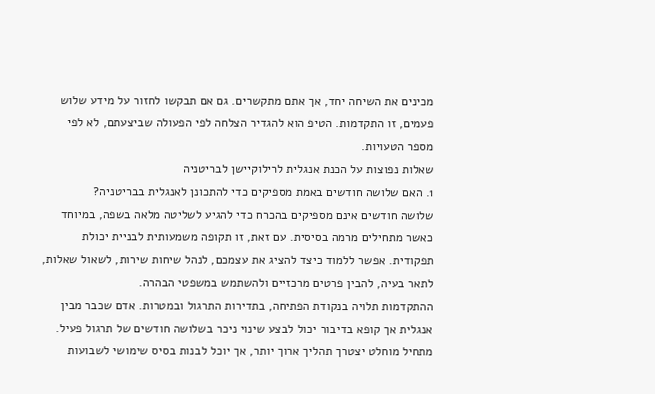מכינים את השיחה יחד, אך אתם מתקשרים. גם אם תבקשו לחזור על מידע שלוש פעמים, זו התקדמות. הטיפ הוא להגדיר הצלחה לפי הפעולה שביצעתם, לא לפי מספר הטעויות.
שאלות נפוצות על הכנת אנגלית לרילוקיישן לבריטניה
1. האם שלושה חודשים באמת מספיקים כדי להתכונן לאנגלית בבריטניה?
שלושה חודשים אינם מספיקים בהכרח כדי להגיע לשליטה מלאה בשפה, במיוחד כאשר מתחילים מרמה בסיסית. עם זאת, זו תקופה משמעותית לבניית יכולת תפקודית. אפשר ללמוד כיצד להציג את עצמכם, לנהל שיחות שירות, לשאול שאלות, לתאר בעיה, להבין פרטים מרכזיים ולהשתמש במשפטי הבהרה.
ההתקדמות תלויה בנקודת הפתיחה, בתדירות התרגול ובמטרות. אדם שכבר מבין אנגלית אך קופא בדיבור יכול לבצע שינוי ניכר בשלושה חודשים של תרגול פעיל. מתחיל מוחלט יצטרך תהליך ארוך יותר, אך יוכל לבנות בסיס שימושי לשבועות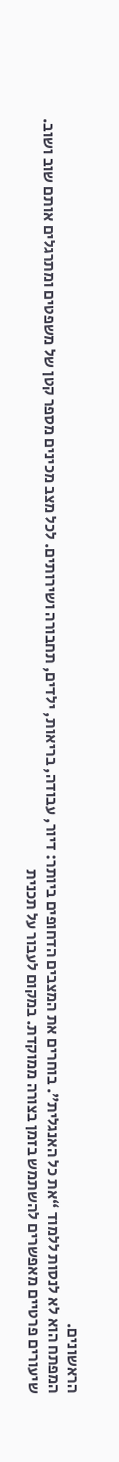הראשונים.
המפתח הוא לא לנסות ללמוד “את כל האנגלית”. בוחרים את המצבים הדחופים ביותר: דיור, עבודה, בריאות, ילדים, תחבורה ושירותים. לכל מצב מכינים מספר קטן של משפטים ומתרגלים אותם שוב ושוב.
שיעורים פרטיים מאפשרים להשתמש בזמן בצורה ממוקדת. במקום לעבור על תכנית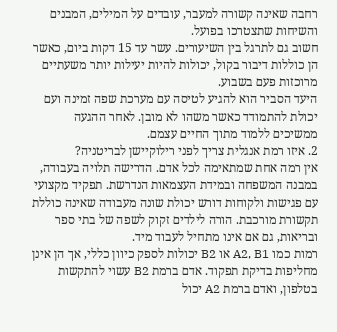רחבה שאינה קשורה למעבר, עובדים על המילים, המבנים והשיחות שתצטרכו בפועל.
חשוב גם לתרגל בין השיעורים. עשר עד 15 דקות ביום, כאשר הן כוללות דיבור בקול, יכולות להיות יעילות יותר משעתיים מרוכזות פעם בשבוע.
היעד הסביר הוא להגיע לטיסה עם מערכת שפה זמינה ועם יכולת להתמודד כאשר משהו לא מובן. לאחר ההגעה ממשיכים ללמוד מתוך החיים עצמם.
2. איזו רמת אנגלית צריך לפני רילוקיישן לבריטניה?
אין רמה אחת שמתאימה לכל אדם. הדרישה תלויה בעבודה, במבנה המשפחה ובמידת העצמאות הנדרשת. תפקיד מקצועי עם פגישות ולקוחות דורש יכולת שונה מעבודה שאינה כוללת תקשורת מורכבת. הורה לילדים זקוק לשפה של בתי ספר ובריאות, גם אם אינו מתחיל לעבוד מיד.
רמות כמו A2, B1 או B2 יכולות לספק כיוון כללי, אך הן אינן מחליפות בדיקת תפקוד. אדם ברמת B2 עשוי להתקשות בטלפון, ואדם ברמת A2 יכול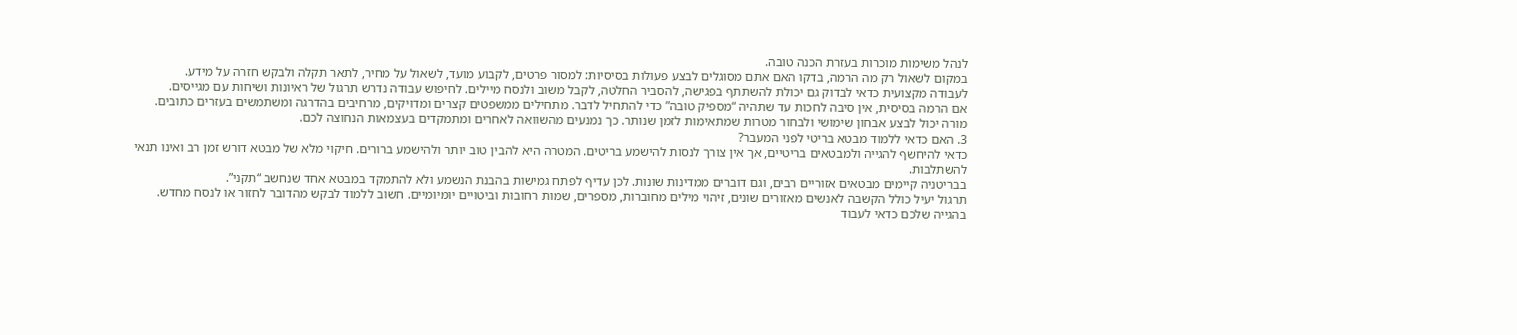לנהל משימות מוכרות בעזרת הכנה טובה.
במקום לשאול רק מה הרמה, בדקו האם אתם מסוגלים לבצע פעולות בסיסיות: למסור פרטים, לקבוע מועד, לשאול על מחיר, לתאר תקלה ולבקש חזרה על מידע.
לעבודה מקצועית כדאי לבדוק גם יכולת להשתתף בפגישה, להסביר החלטה, לקבל משוב ולנסח מיילים. לחיפוש עבודה נדרש תרגול של ראיונות ושיחות עם מגייסים.
אם הרמה בסיסית, אין סיבה לחכות עד שתהיה “מספיק טובה” כדי להתחיל לדבר. מתחילים ממשפטים קצרים ומדויקים, מרחיבים בהדרגה ומשתמשים בעזרים כתובים.
מורה יכול לבצע אבחון שימושי ולבחור מטרות שמתאימות לזמן שנותר. כך נמנעים מהשוואה לאחרים ומתמקדים בעצמאות הנחוצה לכם.
3. האם כדאי ללמוד מבטא בריטי לפני המעבר?
כדאי להיחשף להגייה ולמבטאים בריטיים, אך אין צורך לנסות להישמע בריטים. המטרה היא להבין טוב יותר ולהישמע ברורים. חיקוי מלא של מבטא דורש זמן רב ואינו תנאי להשתלבות.
בבריטניה קיימים מבטאים אזוריים רבים, וגם דוברים ממדינות שונות. לכן עדיף לפתח גמישות בהבנת הנשמע ולא להתמקד במבטא אחד שנחשב “תקני”.
תרגול יעיל כולל הקשבה לאנשים מאזורים שונים, זיהוי מילים מחוברות, מספרים, שמות רחובות וביטויים יומיומיים. חשוב ללמוד לבקש מהדובר לחזור או לנסח מחדש.
בהגייה שלכם כדאי לעבוד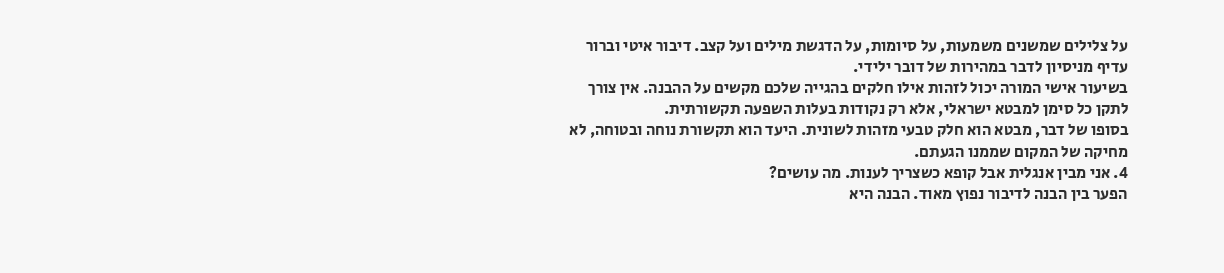על צלילים שמשנים משמעות, על סיומות, על הדגשת מילים ועל קצב. דיבור איטי וברור עדיף מניסיון לדבר במהירות של דובר ילידי.
בשיעור אישי המורה יכול לזהות אילו חלקים בהגייה שלכם מקשים על ההבנה. אין צורך לתקן כל סימן למבטא ישראלי, אלא רק נקודות בעלות השפעה תקשורתית.
בסופו של דבר, מבטא הוא חלק טבעי מזהות לשונית. היעד הוא תקשורת נוחה ובטוחה, לא מחיקה של המקום שממנו הגעתם.
4. אני מבין אנגלית אבל קופא כשצריך לענות. מה עושים?
הפער בין הבנה לדיבור נפוץ מאוד. הבנה היא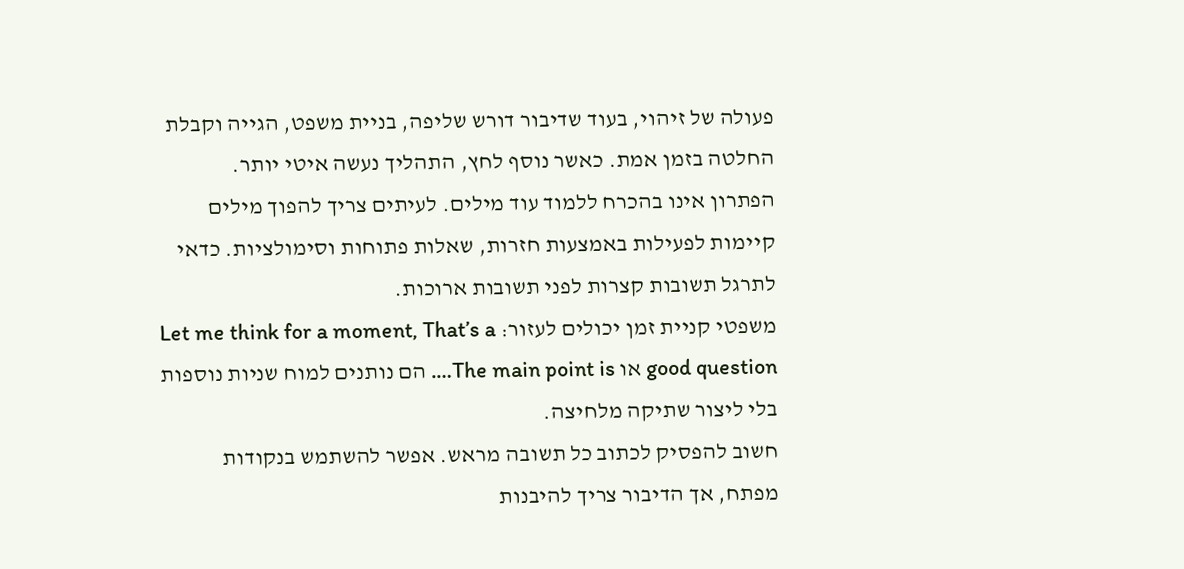פעולה של זיהוי, בעוד שדיבור דורש שליפה, בניית משפט, הגייה וקבלת החלטה בזמן אמת. כאשר נוסף לחץ, התהליך נעשה איטי יותר.
הפתרון אינו בהכרח ללמוד עוד מילים. לעיתים צריך להפוך מילים קיימות לפעילות באמצעות חזרות, שאלות פתוחות וסימולציות. כדאי לתרגל תשובות קצרות לפני תשובות ארוכות.
משפטי קניית זמן יכולים לעזור: Let me think for a moment, That’s a good question או The main point is…. הם נותנים למוח שניות נוספות בלי ליצור שתיקה מלחיצה.
חשוב להפסיק לכתוב כל תשובה מראש. אפשר להשתמש בנקודות מפתח, אך הדיבור צריך להיבנות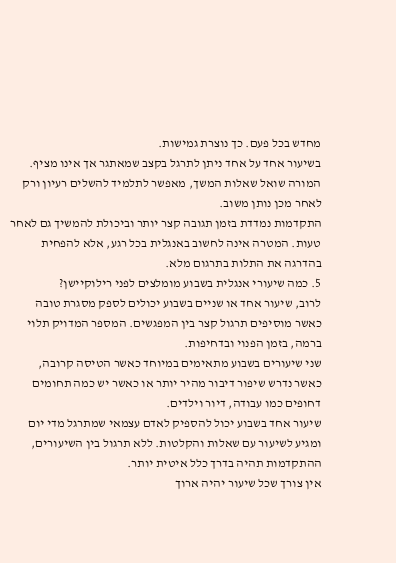מחדש בכל פעם. כך נוצרת גמישות.
בשיעור אחד על אחד ניתן לתרגל בקצב שמאתגר אך אינו מציף. המורה שואל שאלות המשך, מאפשר לתלמיד להשלים רעיון ורק לאחר מכן נותן משוב.
התקדמות נמדדת בזמן תגובה קצר יותר וביכולת להמשיך גם לאחר טעות. המטרה אינה לחשוב באנגלית בכל רגע, אלא להפחית בהדרגה את התלות בתרגום מלא.
5. כמה שיעורי אנגלית בשבוע מומלצים לפני רילוקיישן?
לרוב, שיעור אחד או שניים בשבוע יכולים לספק מסגרת טובה כאשר מוסיפים תרגול קצר בין המפגשים. המספר המדויק תלוי ברמה, בזמן הפנוי ובדחיפות.
שני שיעורים בשבוע מתאימים במיוחד כאשר הטיסה קרובה, כאשר נדרש שיפור דיבור מהיר יותר או כאשר יש כמה תחומים דחופים כמו עבודה, דיור וילדים.
שיעור אחד בשבוע יכול להספיק לאדם עצמאי שמתרגל מדי יום ומגיע לשיעור עם שאלות והקלטות. ללא תרגול בין השיעורים, ההתקדמות תהיה בדרך כלל איטית יותר.
אין צורך שכל שיעור יהיה ארוך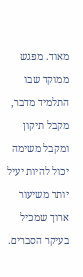מאוד. מפגש ממוקד שבו התלמיד מדבר, מקבל תיקון ומקבל משימה יכול להיות יעיל יותר משיעור ארוך שמכיל בעיקר הסברים.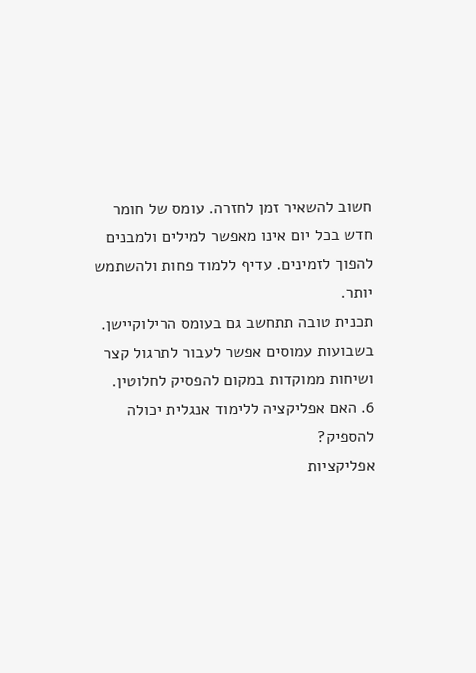חשוב להשאיר זמן לחזרה. עומס של חומר חדש בכל יום אינו מאפשר למילים ולמבנים להפוך לזמינים. עדיף ללמוד פחות ולהשתמש יותר.
תכנית טובה תתחשב גם בעומס הרילוקיישן. בשבועות עמוסים אפשר לעבור לתרגול קצר ושיחות ממוקדות במקום להפסיק לחלוטין.
6. האם אפליקציה ללימוד אנגלית יכולה להספיק?
אפליקציות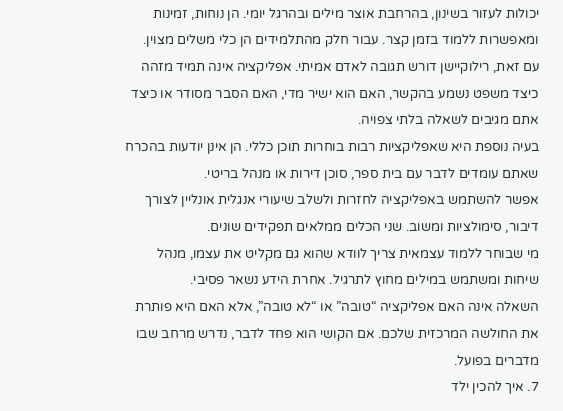יכולות לעזור בשינון, בהרחבת אוצר מילים ובהרגל יומי. הן נוחות, זמינות ומאפשרות ללמוד בזמן קצר. עבור חלק מהתלמידים הן כלי משלים מצוין.
עם זאת, רילוקיישן דורש תגובה לאדם אמיתי. אפליקציה אינה תמיד מזהה כיצד משפט נשמע בהקשר, האם הוא ישיר מדי, האם הסבר מסודר או כיצד אתם מגיבים לשאלה בלתי צפויה.
בעיה נוספת היא שאפליקציות רבות בוחרות תוכן כללי. הן אינן יודעות בהכרח שאתם עומדים לדבר עם בית ספר, סוכן דירות או מנהל בריטי.
אפשר להשתמש באפליקציה לחזרות ולשלב שיעורי אנגלית אונליין לצורך דיבור, סימולציות ומשוב. שני הכלים ממלאים תפקידים שונים.
מי שבוחר ללמוד עצמאית צריך לוודא שהוא גם מקליט את עצמו, מנהל שיחות ומשתמש במילים מחוץ לתרגיל. אחרת הידע נשאר פסיבי.
השאלה אינה האם אפליקציה “טובה” או “לא טובה”, אלא האם היא פותרת את החולשה המרכזית שלכם. אם הקושי הוא פחד לדבר, נדרש מרחב שבו מדברים בפועל.
7. איך להכין ילד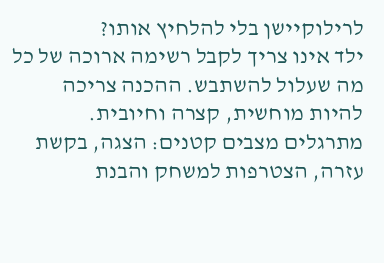לרילוקיישן בלי להלחיץ אותו?
ילד אינו צריך לקבל רשימה ארוכה של כל מה שעלול להשתבש. ההכנה צריכה להיות מוחשית, קצרה וחיובית. מתרגלים מצבים קטנים: הצגה, בקשת עזרה, הצטרפות למשחק והבנת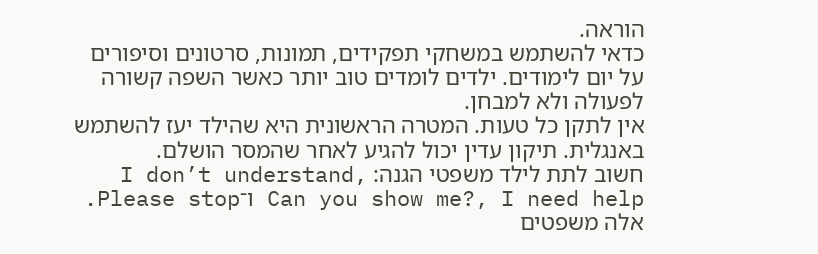הוראה.
כדאי להשתמש במשחקי תפקידים, תמונות, סרטונים וסיפורים על יום לימודים. ילדים לומדים טוב יותר כאשר השפה קשורה לפעולה ולא למבחן.
אין לתקן כל טעות. המטרה הראשונית היא שהילד יעז להשתמש באנגלית. תיקון עדין יכול להגיע לאחר שהמסר הושלם.
חשוב לתת לילד משפטי הגנה: I don’t understand, Can you show me?, I need help ו־Please stop. אלה משפטים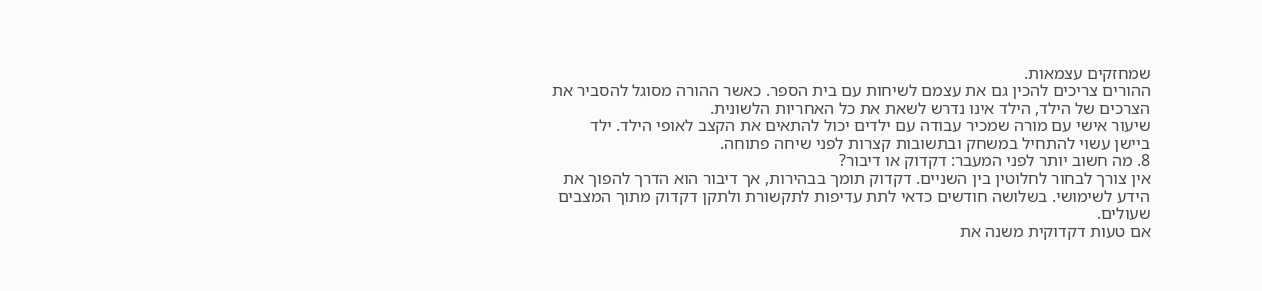שמחזקים עצמאות.
ההורים צריכים להכין גם את עצמם לשיחות עם בית הספר. כאשר ההורה מסוגל להסביר את הצרכים של הילד, הילד אינו נדרש לשאת את כל האחריות הלשונית.
שיעור אישי עם מורה שמכיר עבודה עם ילדים יכול להתאים את הקצב לאופי הילד. ילד ביישן עשוי להתחיל במשחק ובתשובות קצרות לפני שיחה פתוחה.
8. מה חשוב יותר לפני המעבר: דקדוק או דיבור?
אין צורך לבחור לחלוטין בין השניים. דקדוק תומך בבהירות, אך דיבור הוא הדרך להפוך את הידע לשימושי. בשלושה חודשים כדאי לתת עדיפות לתקשורת ולתקן דקדוק מתוך המצבים שעולים.
אם טעות דקדוקית משנה את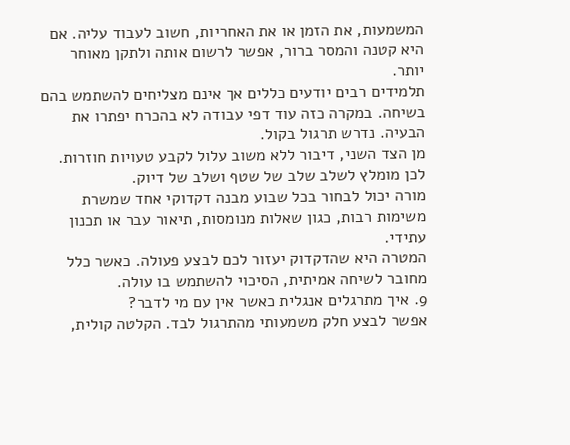המשמעות, את הזמן או את האחריות, חשוב לעבוד עליה. אם היא קטנה והמסר ברור, אפשר לרשום אותה ולתקן מאוחר יותר.
תלמידים רבים יודעים כללים אך אינם מצליחים להשתמש בהם בשיחה. במקרה כזה עוד דפי עבודה לא בהכרח יפתרו את הבעיה. נדרש תרגול בקול.
מן הצד השני, דיבור ללא משוב עלול לקבע טעויות חוזרות. לכן מומלץ לשלב שלב של שטף ושלב של דיוק.
מורה יכול לבחור בכל שבוע מבנה דקדוקי אחד שמשרת משימות רבות, כגון שאלות מנומסות, תיאור עבר או תכנון עתידי.
המטרה היא שהדקדוק יעזור לכם לבצע פעולה. כאשר כלל מחובר לשיחה אמיתית, הסיכוי להשתמש בו עולה.
9. איך מתרגלים אנגלית כאשר אין עם מי לדבר?
אפשר לבצע חלק משמעותי מהתרגול לבד. הקלטה קולית,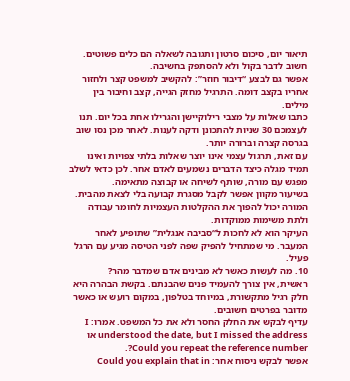תיאור יום, סיכום סרטון ותגובה לשאלה הם כלים פשוטים. חשוב לדבר בקול ולא להסתפק בחשיבה.
אפשר גם לבצע “דיבור חוזר”: להקשיב למשפט קצר ולחזור אחריו בקצב דומה. התרגיל מחזק הגייה, קצב וחיבור בין מילים.
כתבו שאלות על מצבי רילוקיישן והגרילו אחת בכל יום. תנו לעצמכם 30 שניות להתכונן ודקה לענות. לאחר מכן נסו שוב בגרסה קצרה וברורה יותר.
עם זאת, תרגול עצמי אינו יוצר שאלות בלתי צפויות ואינו תמיד מגלה כיצד הדברים נשמעים לאדם אחר. לכן כדאי לשלב מפגש עם מורה, שותף לשיחה או קבוצה מתאימה.
בשיעור מקוון אפשר לקבל מסגרת קבועה בלי לצאת מהבית. המורה יכול להפוך את ההקלטות העצמיות לחומר עבודה ולתת משימות ממוקדות.
העיקר הוא לא לחכות ל“סביבה אנגלית” שתופיע לאחר המעבר. מי שמתחיל להפיק שפה לפני הטיסה מגיע עם הרגל פעיל.
10. מה לעשות כאשר לא מבינים אדם שמדבר מהר?
ראשית, אין צורך להעמיד פנים שהבנתם. בקשת הבהרה היא חלק רגיל מתקשורת, במיוחד בטלפון, במקום רועש או כאשר מדובר בפרטים חשובים.
עדיף לבקש את החלק החסר ולא את כל המשפט. אמרו: I understood the date, but I missed the address או Could you repeat the reference number?.
אפשר לבקש ניסוח אחר: Could you explain that in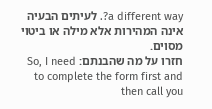a different way?. לעיתים הבעיה אינה המהירות אלא מילה או ביטוי מסוים.
חזרו על מה שהבנתם: So, I need to complete the form first and then call you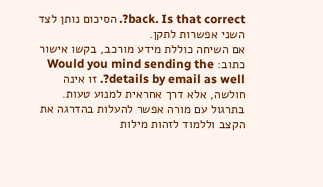back. Is that correct?. הסיכום נותן לצד השני אפשרות לתקן.
אם השיחה כוללת מידע מורכב, בקשו אישור כתוב: Would you mind sending the details by email as well?. זו אינה חולשה, אלא דרך אחראית למנוע טעות.
בתרגול עם מורה אפשר להעלות בהדרגה את הקצב וללמוד לזהות מילות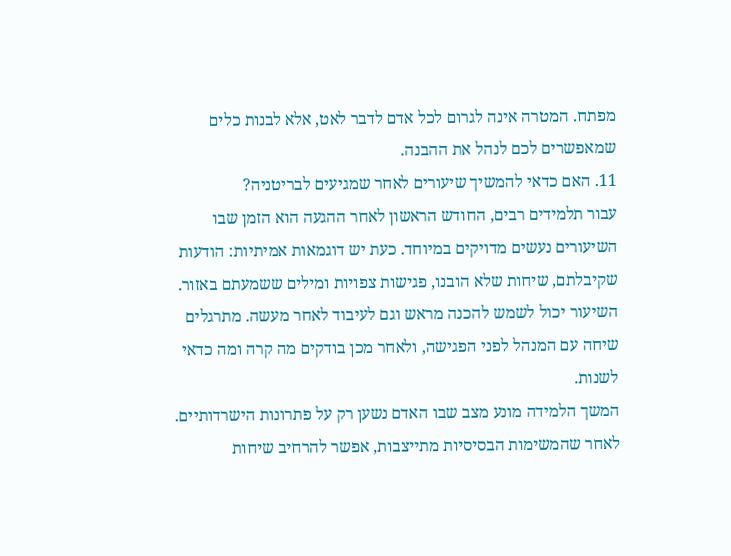מפתח. המטרה אינה לגרום לכל אדם לדבר לאט, אלא לבנות כלים שמאפשרים לכם לנהל את ההבנה.
11. האם כדאי להמשיך שיעורים לאחר שמגיעים לבריטניה?
עבור תלמידים רבים, החודש הראשון לאחר ההגעה הוא הזמן שבו השיעורים נעשים מדויקים במיוחד. כעת יש דוגמאות אמיתיות: הודעות שקיבלתם, שיחות שלא הובנו, פגישות צפויות ומילים ששמעתם באזור.
השיעור יכול לשמש להכנה מראש וגם לעיבוד לאחר מעשה. מתרגלים שיחה עם המנהל לפני הפגישה, ולאחר מכן בודקים מה קרה ומה כדאי לשנות.
המשך הלמידה מונע מצב שבו האדם נשען רק על פתרונות הישרדותיים. לאחר שהמשימות הבסיסיות מתייצבות, אפשר להרחיב שיחות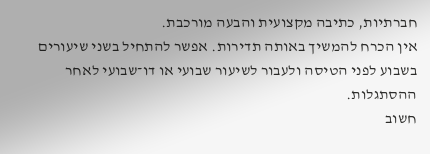חברתיות, כתיבה מקצועית והבעה מורכבת.
אין הכרח להמשיך באותה תדירות. אפשר להתחיל בשני שיעורים בשבוע לפני הטיסה ולעבור לשיעור שבועי או דו־שבועי לאחר ההסתגלות.
חשוב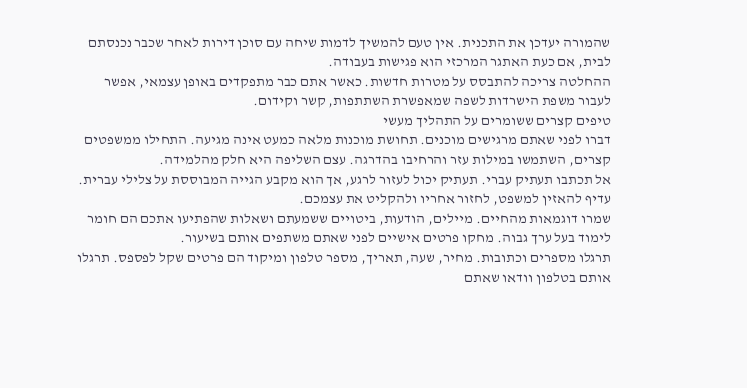שהמורה יעדכן את התכנית. אין טעם להמשיך לדמות שיחה עם סוכן דירות לאחר שכבר נכנסתם לבית, אם כעת האתגר המרכזי הוא פגישות בעבודה.
ההחלטה צריכה להתבסס על מטרות חדשות. כאשר אתם כבר מתפקדים באופן עצמאי, אפשר לעבור משפת הישרדות לשפה שמאפשרת השתתפות, קשר וקידום.
טיפים קצרים ששומרים על התהליך מעשי
דברו לפני שאתם מרגישים מוכנים. תחושת מוכנות מלאה כמעט אינה מגיעה. התחילו ממשפטים קצרים, השתמשו במילות עזר והרחיבו בהדרגה. עצם השליפה היא חלק מהלמידה.
אל תכתבו תעתיק עברי. תעתיק יכול לעזור לרגע, אך הוא מקבע הגייה המבוססת על צלילי עברית. עדיף להאזין למשפט, לחזור אחריו ולהקליט את עצמכם.
שמרו דוגמאות מהחיים. מיילים, הודעות, ביטויים ששמעתם ושאלות שהפתיעו אתכם הם חומר לימוד בעל ערך גבוה. מחקו פרטים אישיים לפני שאתם משתפים אותם בשיעור.
תרגלו מספרים וכתובות. מחיר, שעה, תאריך, מספר טלפון ומיקוד הם פרטים שקל לפספס. תרגלו אותם בטלפון וודאו שאתם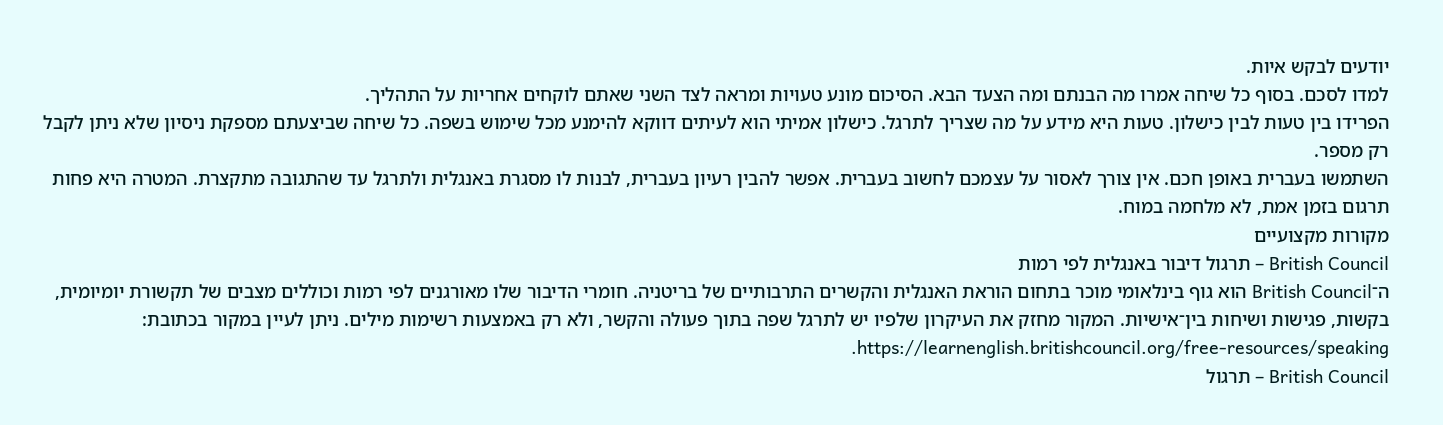יודעים לבקש איות.
למדו לסכם. בסוף כל שיחה אמרו מה הבנתם ומה הצעד הבא. הסיכום מונע טעויות ומראה לצד השני שאתם לוקחים אחריות על התהליך.
הפרידו בין טעות לבין כישלון. טעות היא מידע על מה שצריך לתרגל. כישלון אמיתי הוא לעיתים דווקא להימנע מכל שימוש בשפה. כל שיחה שביצעתם מספקת ניסיון שלא ניתן לקבל רק מספר.
השתמשו בעברית באופן חכם. אין צורך לאסור על עצמכם לחשוב בעברית. אפשר להבין רעיון בעברית, לבנות לו מסגרת באנגלית ולתרגל עד שהתגובה מתקצרת. המטרה היא פחות תרגום בזמן אמת, לא מלחמה במוח.
מקורות מקצועיים
British Council – תרגול דיבור באנגלית לפי רמות
ה־British Council הוא גוף בינלאומי מוכר בתחום הוראת האנגלית והקשרים התרבותיים של בריטניה. חומרי הדיבור שלו מאורגנים לפי רמות וכוללים מצבים של תקשורת יומיומית, בקשות, פגישות ושיחות בין־אישיות. המקור מחזק את העיקרון שלפיו יש לתרגל שפה בתוך פעולה והקשר, ולא רק באמצעות רשימות מילים. ניתן לעיין במקור בכתובת: https://learnenglish.britishcouncil.org/free-resources/speaking.
British Council – תרגול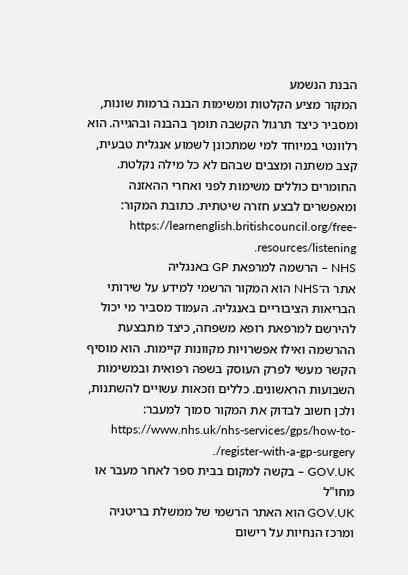הבנת הנשמע
המקור מציע הקלטות ומשימות הבנה ברמות שונות, ומסביר כיצד תרגול הקשבה תומך בהבנה ובהגייה. הוא רלוונטי במיוחד למי שמתכונן לשמוע אנגלית טבעית, קצב משתנה ומצבים שבהם לא כל מילה נקלטת. החומרים כוללים משימות לפני ואחרי ההאזנה ומאפשרים לבצע חזרה שיטתית. כתובת המקור: https://learnenglish.britishcouncil.org/free-resources/listening.
NHS – הרשמה למרפאת GP באנגליה
אתר ה־NHS הוא המקור הרשמי למידע על שירותי הבריאות הציבוריים באנגליה. העמוד מסביר מי יכול להירשם למרפאת רופא משפחה, כיצד מתבצעת ההרשמה ואילו אפשרויות מקוונות קיימות. הוא מוסיף הקשר מעשי לפרק העוסק בשפה רפואית ובמשימות השבועות הראשונים. כללים וזכאות עשויים להשתנות, ולכן חשוב לבדוק את המקור סמוך למעבר: https://www.nhs.uk/nhs-services/gps/how-to-register-with-a-gp-surgery/.
GOV.UK – בקשה למקום בבית ספר לאחר מעבר או מחו"ל
GOV.UK הוא האתר הרשמי של ממשלת בריטניה ומרכז הנחיות על רישום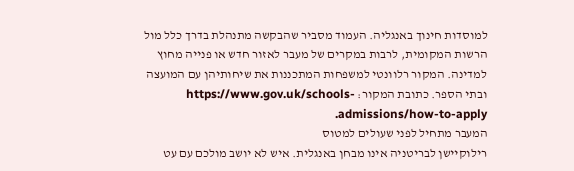למוסדות חינוך באנגליה. העמוד מסביר שהבקשה מתנהלת בדרך כלל מול הרשות המקומית, לרבות במקרים של מעבר לאזור חדש או פנייה מחוץ למדינה. המקור רלוונטי למשפחות המתכננות את שיחותיהן עם המועצה ובתי הספר. כתובת המקור: https://www.gov.uk/schools-admissions/how-to-apply.
המעבר מתחיל לפני שעולים למטוס
רילוקיישן לבריטניה אינו מבחן באנגלית. איש לא יושב מולכם עם עט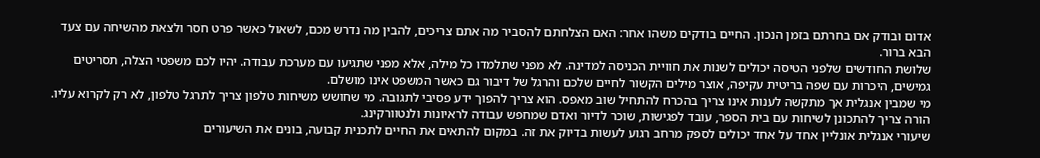אדום ובודק אם בחרתם בזמן הנכון. החיים בודקים משהו אחר: האם הצלחתם להסביר מה אתם צריכים, להבין מה נדרש מכם, לשאול כאשר פרט חסר ולצאת מהשיחה עם צעד הבא ברור.
שלושת החודשים שלפני הטיסה יכולים לשנות את חוויית הכניסה למדינה. לא מפני שתלמדו כל מילה, אלא מפני שתגיעו עם מערכת עבודה. יהיו לכם משפטי הצלה, תסריטים גמישים, היכרות עם שפה בריטית עקיפה, אוצר מילים הקשור לחיים שלכם והרגל של דיבור גם כאשר המשפט אינו מושלם.
מי שמבין אנגלית אך מתקשה לענות אינו צריך בהכרח להתחיל שוב מאפס. הוא צריך להפוך ידע פסיבי לתגובה. מי שחושש משיחות טלפון צריך לתרגל טלפון, לא רק לקרוא עליו. הורה צריך להתכונן לשיחות עם בית הספר, עובד לפגישות, שוכר לדיור ואדם שמחפש עבודה לראיונות ולנטוורקינג.
שיעורי אנגלית אונליין אחד על אחד יכולים לספק מרחב רגוע לעשות בדיוק את זה. במקום להתאים את החיים לתכנית קבועה, בונים את השיעורים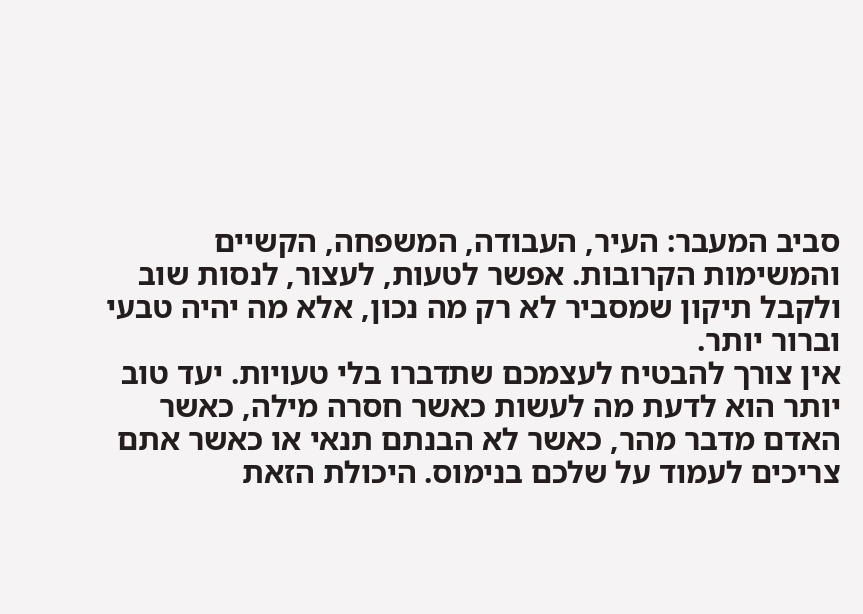סביב המעבר: העיר, העבודה, המשפחה, הקשיים והמשימות הקרובות. אפשר לטעות, לעצור, לנסות שוב ולקבל תיקון שמסביר לא רק מה נכון, אלא מה יהיה טבעי וברור יותר.
אין צורך להבטיח לעצמכם שתדברו בלי טעויות. יעד טוב יותר הוא לדעת מה לעשות כאשר חסרה מילה, כאשר האדם מדבר מהר, כאשר לא הבנתם תנאי או כאשר אתם צריכים לעמוד על שלכם בנימוס. היכולת הזאת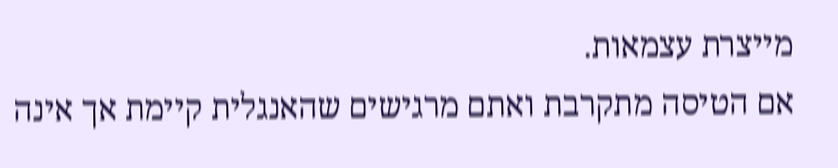מייצרת עצמאות.
אם הטיסה מתקרבת ואתם מרגישים שהאנגלית קיימת אך אינה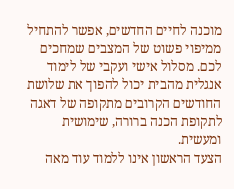מוכנה לחיים החדשים, אפשר להתחיל ממיפוי פשוט של המצבים שמחכים לכם. מסלול אישי ועקבי של לימוד אנגלית מהבית יכול להפוך את שלושת החודשים הקרובים מתקופה של דאגה לתקופת הכנה ברורה, שימושית ומעשית.
הצעד הראשון אינו ללמוד עוד מאה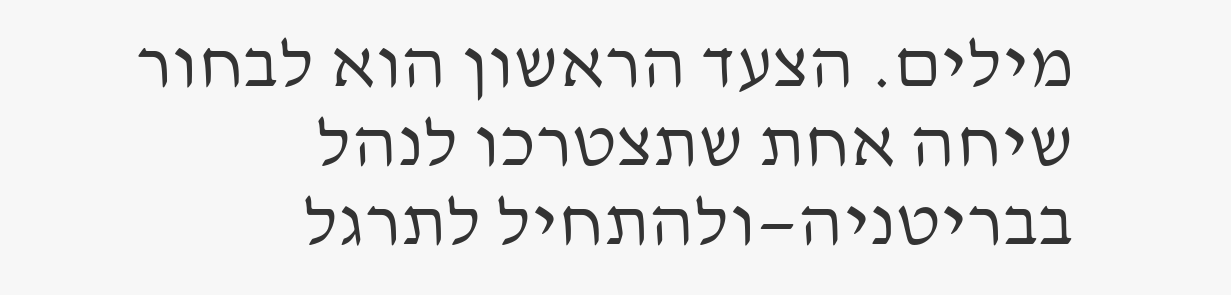מילים. הצעד הראשון הוא לבחור שיחה אחת שתצטרכו לנהל בבריטניה—ולהתחיל לתרגל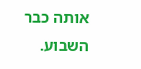אותה כבר השבוע.